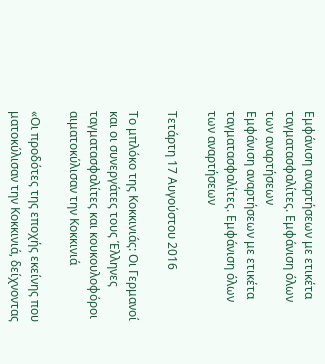Εμφάνιση αναρτήσεων με ετικέτα ταγματασφαλίτες. Εμφάνιση όλων των αναρτήσεων
Εμφάνιση αναρτήσεων με ετικέτα ταγματασφαλίτες. Εμφάνιση όλων των αναρτήσεων

Τετάρτη 17 Αυγούστου 2016

Το μπλόκο της Κοκκινιάς: Οι Γερμανοί και οι συνεργάτες τους Έλληνες ταγματασφαλίτες και κουκουλοφόροι αιματοκύλισαν την Κοκκινιά

«Οι προδότες της εποχής εκείνης που ματοκύλισαν την Κοκκινιά, δείχνοντας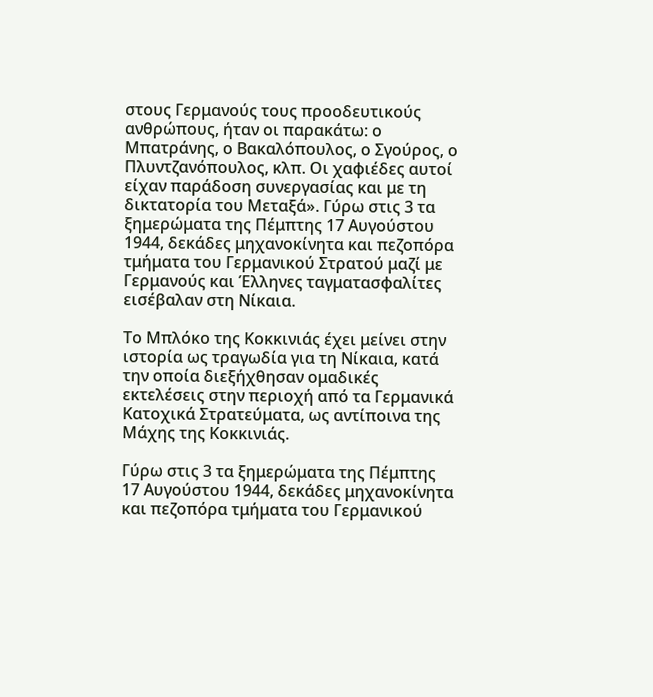στους Γερμανούς τους προοδευτικούς ανθρώπους, ήταν οι παρακάτω: ο Μπατράνης, ο Βακαλόπουλος, ο Σγούρος, ο Πλυντζανόπουλος, κλπ. Οι χαφιέδες αυτοί είχαν παράδοση συνεργασίας και με τη δικτατορία του Μεταξά». Γύρω στις 3 τα ξημερώματα της Πέμπτης 17 Αυγούστου 1944, δεκάδες μηχανοκίνητα και πεζοπόρα τμήματα του Γερμανικού Στρατού μαζί με Γερμανούς και Έλληνες ταγματασφαλίτες εισέβαλαν στη Νίκαια.

Το Μπλόκο της Κοκκινιάς έχει μείνει στην ιστορία ως τραγωδία για τη Νίκαια, κατά την οποία διεξήχθησαν ομαδικές εκτελέσεις στην περιοχή από τα Γερμανικά Κατοχικά Στρατεύματα, ως αντίποινα της Μάχης της Κοκκινιάς.

Γύρω στις 3 τα ξημερώματα της Πέμπτης 17 Αυγούστου 1944, δεκάδες μηχανοκίνητα και πεζοπόρα τμήματα του Γερμανικού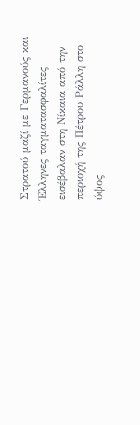Στρατού μαζί με Γερμανούς και Έλληνες ταγματασφαλίτες εισέβαλαν στη Νίκαια από την περιοχή της Πέτρου Ράλλη στο ύψος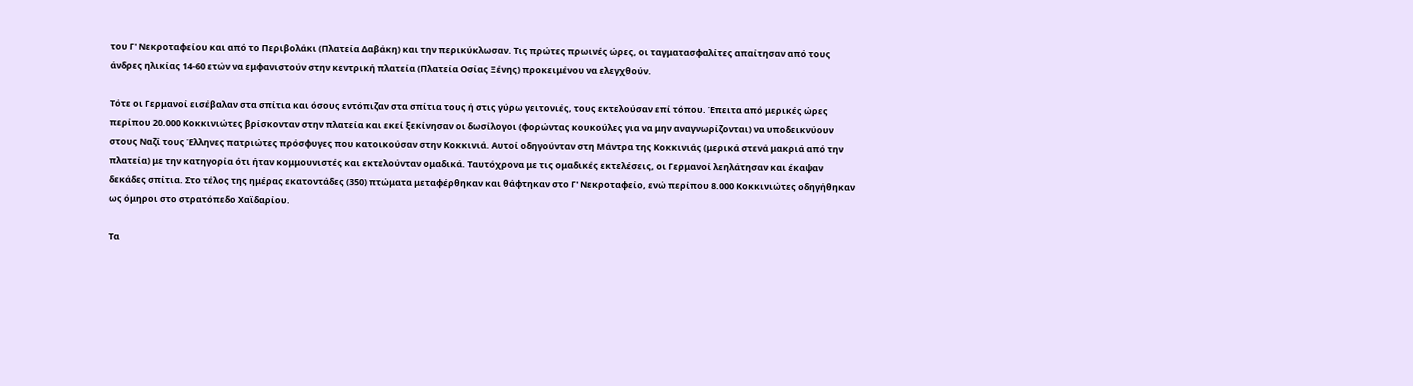του Γ' Νεκροταφείου και από το Περιβολάκι (Πλατεία Δαβάκη) και την περικύκλωσαν. Τις πρώτες πρωινές ώρες, οι ταγματασφαλίτες απαίτησαν από τους άνδρες ηλικίας 14-60 ετών να εμφανιστούν στην κεντρική πλατεία (Πλατεία Οσίας Ξένης) προκειμένου να ελεγχθούν.

Τότε οι Γερμανοί εισέβαλαν στα σπίτια και όσους εντόπιζαν στα σπίτια τους ή στις γύρω γειτονιές, τους εκτελούσαν επί τόπου. Έπειτα από μερικές ώρες περίπου 20.000 Κοκκινιώτες βρίσκονταν στην πλατεία και εκεί ξεκίνησαν οι δωσίλογοι (φορώντας κουκούλες για να μην αναγνωρίζονται) να υποδεικνύουν στους Ναζί τους Έλληνες πατριώτες πρόσφυγες που κατοικούσαν στην Κοκκινιά. Αυτοί οδηγούνταν στη Μάντρα της Κοκκινιάς (μερικά στενά μακριά από την πλατεία) με την κατηγορία ότι ήταν κομμουνιστές και εκτελούνταν ομαδικά. Ταυτόχρονα με τις ομαδικές εκτελέσεις, οι Γερμανοί λεηλάτησαν και έκαψαν δεκάδες σπίτια. Στο τέλος της ημέρας εκατοντάδες (350) πτώματα μεταφέρθηκαν και θάφτηκαν στο Γ' Νεκροταφείο, ενώ περίπου 8.000 Κοκκινιώτες οδηγήθηκαν ως όμηροι στο στρατόπεδο Χαϊδαρίου.

Τα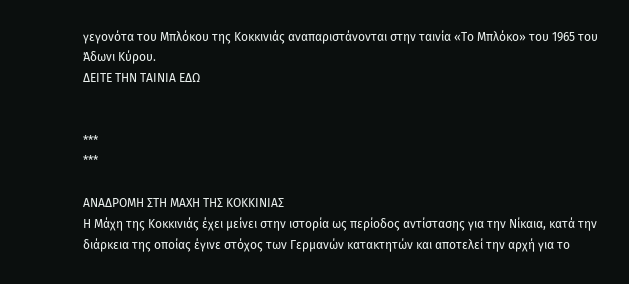γεγονότα του Μπλόκου της Κοκκινιάς αναπαριστάνονται στην ταινία «Το Μπλόκο» του 1965 του Άδωνι Κύρου.
ΔΕΙΤΕ ΤΗΝ ΤΑΙΝΙΑ ΕΔΩ


***
***

ΑΝΑΔΡΟΜΗ ΣΤΗ ΜΑΧΗ ΤΗΣ ΚΟΚΚΙΝΙΑΣ
Η Μάχη της Κοκκινιάς έχει μείνει στην ιστορία ως περίοδος αντίστασης για την Νίκαια, κατά την διάρκεια της οποίας έγινε στόχος των Γερμανών κατακτητών και αποτελεί την αρχή για το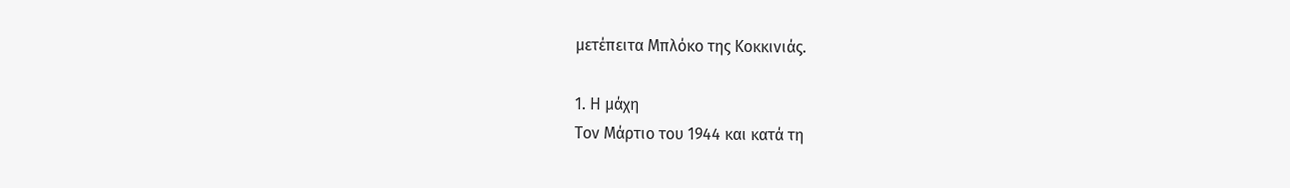μετέπειτα Μπλόκο της Κοκκινιάς.

1. Η μάχη
Τον Μάρτιο του 1944 και κατά τη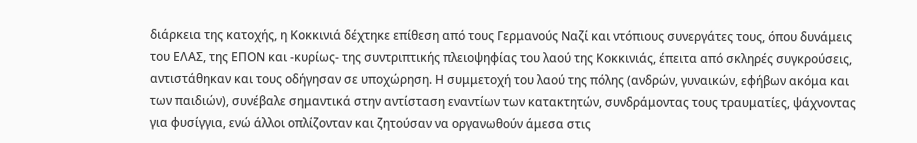διάρκεια της κατοχής, η Κοκκινιά δέχτηκε επίθεση από τους Γερμανούς Ναζί και ντόπιους συνεργάτες τους, όπου δυνάμεις του ΕΛΑΣ, της ΕΠΟΝ και -κυρίως- της συντριπτικής πλειοψηφίας του λαού της Κοκκινιάς, έπειτα από σκληρές συγκρούσεις, αντιστάθηκαν και τους οδήγησαν σε υποχώρηση. Η συμμετοχή του λαού της πόλης (ανδρών, γυναικών, εφήβων ακόμα και των παιδιών), συνέβαλε σημαντικά στην αντίσταση εναντίων των κατακτητών, συνδράμοντας τους τραυματίες, ψάχνοντας για φυσίγγια, ενώ άλλοι οπλίζονταν και ζητούσαν να οργανωθούν άμεσα στις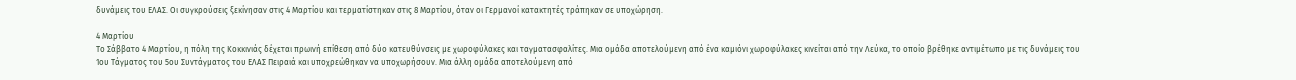δυνάμεις του ΕΛΑΣ. Οι συγκρούσεις ξεκίνησαν στις 4 Μαρτίου και τερματίστηκαν στις 8 Μαρτίου, όταν οι Γερμανοί κατακτητές τράπηκαν σε υποχώρηση.

4 Μαρτίου
Το Σάββατο 4 Μαρτίου, η πόλη της Κοκκινιάς δέχεται πρωινή επίθεση από δύο κατευθύνσεις με χωροφύλακες και ταγματασφαλίτες. Μια ομάδα αποτελούμενη από ένα καμιόνι χωροφύλακες κινείται από την Λεύκα, το οποίο βρέθηκε αντιμέτωπο με τις δυνάμεις του 1ου Τάγματος του 5ου Συντάγματος του ΕΛΑΣ Πειραιά και υποχρεώθηκαν να υποχωρήσουν. Μια άλλη ομάδα αποτελούμενη από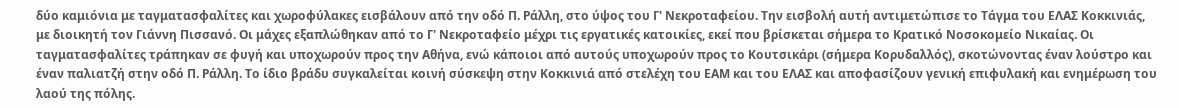δύο καμιόνια με ταγματασφαλίτες και χωροφύλακες εισβάλουν από την οδό Π. Ράλλη, στο ύψος του Γ' Νεκροταφείου. Την εισβολή αυτή αντιμετώπισε το Τάγμα του ΕΛΑΣ Κοκκινιάς, με διοικητή τον Γιάννη Πισσανό. Οι μάχες εξαπλώθηκαν από το Γ' Νεκροταφείο μέχρι τις εργατικές κατοικίες, εκεί που βρίσκεται σήμερα το Κρατικό Νοσοκομείο Νικαίας. Οι ταγματασφαλίτες τράπηκαν σε φυγή και υποχωρούν προς την Αθήνα, ενώ κάποιοι από αυτούς υποχωρούν προς το Κουτσικάρι (σήμερα Κορυδαλλός), σκοτώνοντας έναν λούστρο και έναν παλιατζή στην οδό Π. Ράλλη. Το ίδιο βράδυ συγκαλείται κοινή σύσκεψη στην Κοκκινιά από στελέχη του ΕΑΜ και του ΕΛΑΣ και αποφασίζουν γενική επιφυλακή και ενημέρωση του λαού της πόλης.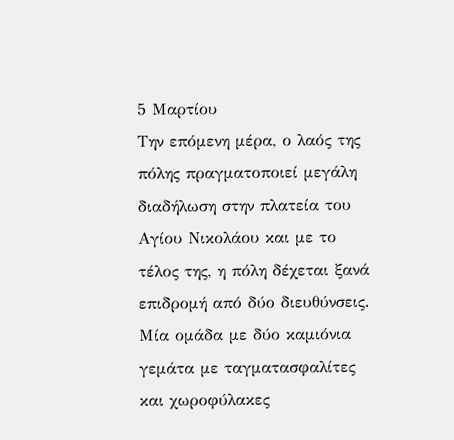5 Μαρτίου
Την επόμενη μέρα, ο λαός της πόλης πραγματοποιεί μεγάλη διαδήλωση στην πλατεία του Αγίου Νικολάου και με το τέλος της, η πόλη δέχεται ξανά επιδρομή από δύο διευθύνσεις. Μία ομάδα με δύο καμιόνια γεμάτα με ταγματασφαλίτες και χωροφύλακες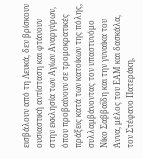εισβάλουν από τη Λευκά, δεν βρίσκουν ουσιαστική αντίσταση και φτάνουν στην εκκλησία των Αγίων Αναργύρων, όπου προβαίνουν σε τρομοκρατικές πράξεις κατά των κατοίκων της πόλης, συλλαμβάνοντας τον υπαστυνόμο Νίκο Σαββαΐδη και την γυναίκα του Άννα, μέλος του ΕΑΜ και δασκάλα, τον Στέφανο Πατεράκη,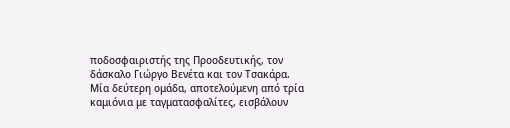ποδοσφαιριστής της Προοδευτικής, τον δάσκαλο Γιώργο Βενέτα και τον Τσακάρα. Μία δεύτερη ομάδα, αποτελούμενη από τρία καμιόνια με ταγματασφαλίτες, εισβάλουν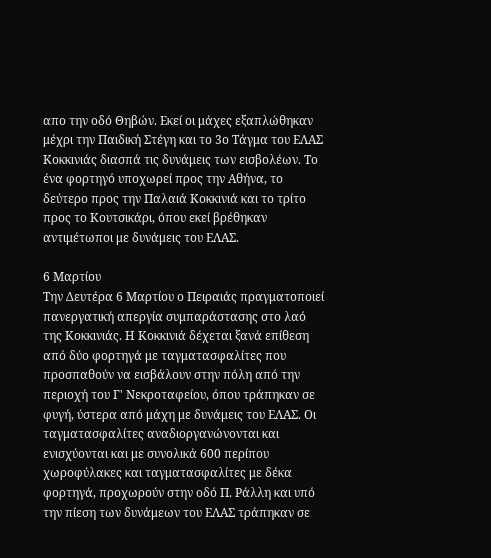απο την οδό Θηβών. Εκεί οι μάχες εξαπλώθηκαν μέχρι την Παιδική Στέγη και το 3ο Τάγμα του ΕΛΑΣ Κοκκινιάς διασπά τις δυνάμεις των εισβολέων. Το ένα φορτηγό υποχωρεί προς την Αθήνα, το δεύτερο προς την Παλαιά Κοκκινιά και το τρίτο προς το Κουτσικάρι, όπου εκεί βρέθηκαν αντιμέτωποι με δυνάμεις του ΕΛΑΣ.

6 Μαρτίου
Την Δευτέρα 6 Μαρτίου ο Πειραιάς πραγματοποιεί πανεργατική απεργία συμπαράστασης στο λαό της Κοκκινιάς. Η Κοκκινιά δέχεται ξανά επίθεση από δύο φορτηγά με ταγματασφαλίτες που προσπαθούν να εισβάλουν στην πόλη από την περιοχή του Γ' Νεκροταφείου, όπου τράπηκαν σε φυγή, ύστερα από μάχη με δυνάμεις του ΕΛΑΣ. Οι ταγματασφαλίτες αναδιοργανώνονται και ενισχύονται και με συνολικά 600 περίπου χωροφύλακες και ταγματασφαλίτες με δέκα φορτηγά, προχωρούν στην οδό Π. Ράλλη και υπό την πίεση των δυνάμεων του ΕΛΑΣ τράπηκαν σε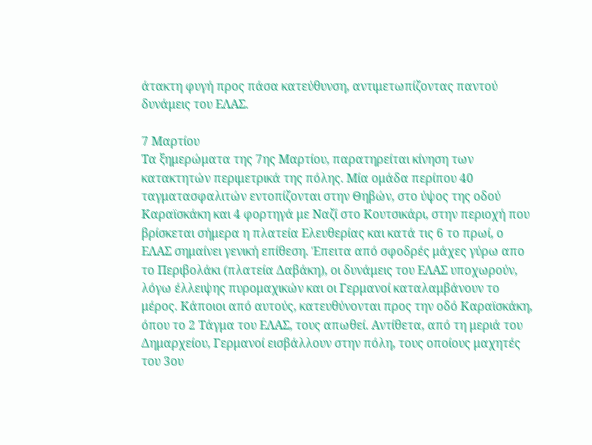άτακτη φυγή προς πάσα κατεύθυνση, αντιμετωπίζοντας παντού δυνάμεις του ΕΛΑΣ.

7 Μαρτίου
Τα ξημερώματα της 7ης Μαρτίου, παρατηρείται κίνηση των κατακτητών περιμετρικά της πόλης. Μία ομάδα περίπου 40 ταγματασφαλιτών εντοπίζονται στην Θηβών, στο ύψος της οδού Καραϊσκάκη και 4 φορτηγά με Ναζί στο Κουτσικάρι, στην περιοχή που βρίσκεται σήμερα η πλατεία Ελευθερίας και κατά τις 6 το πρωί, ο ΕΛΑΣ σημαίνει γενική επίθεση. Έπειτα από σφοδρές μάχες γύρω απο το Περιβολάκι (πλατεία Δαβάκη), οι δυνάμεις του ΕΛΑΣ υποχωρούν, λόγω έλλειψης πυρομαχικών και οι Γερμανοί καταλαμβάνουν το μέρος. Κάποιοι από αυτούς, κατευθύνονται προς την οδό Καραϊσκάκη, όπου το 2 Τάγμα του ΕΛΑΣ, τους απωθεί. Αντίθετα, από τη μεριά του Δημαρχείου, Γερμανοί εισβάλλουν στην πόλη, τους οποίους μαχητές του 3ου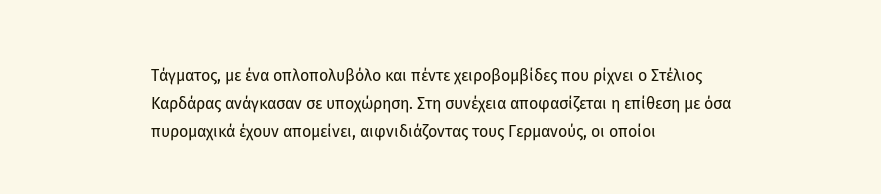Τάγματος, με ένα οπλοπολυβόλο και πέντε χειροβομβίδες που ρίχνει ο Στέλιος Καρδάρας ανάγκασαν σε υποχώρηση. Στη συνέχεια αποφασίζεται η επίθεση με όσα πυρομαχικά έχουν απομείνει, αιφνιδιάζοντας τους Γερμανούς, οι οποίοι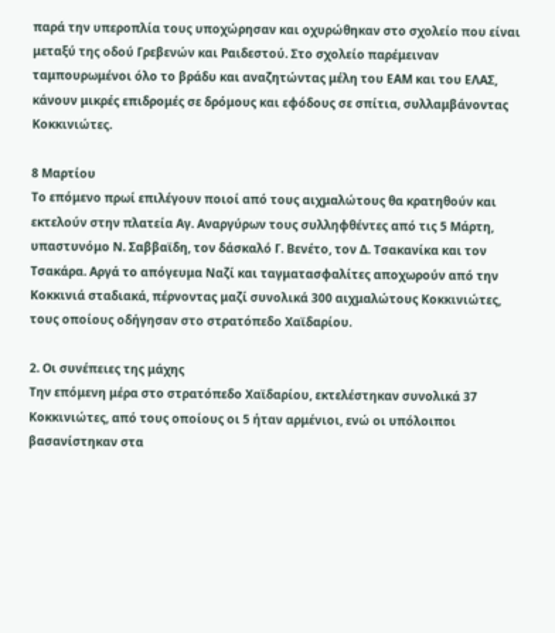παρά την υπεροπλία τους υποχώρησαν και οχυρώθηκαν στο σχολείο που είναι μεταξύ της οδού Γρεβενών και Ραιδεστού. Στο σχολείο παρέμειναν ταμπουρωμένοι όλο το βράδυ και αναζητώντας μέλη του ΕΑΜ και του ΕΛΑΣ, κάνουν μικρές επιδρομές σε δρόμους και εφόδους σε σπίτια, συλλαμβάνοντας Κοκκινιώτες.

8 Μαρτίου
Το επόμενο πρωί επιλέγουν ποιοί από τους αιχμαλώτους θα κρατηθούν και εκτελούν στην πλατεία Αγ. Αναργύρων τους συλληφθέντες από τις 5 Μάρτη, υπαστυνόμο Ν. Σαββαϊδη, τον δάσκαλό Γ. Βενέτο, τον Δ. Τσακανίκα και τον Τσακάρα. Αργά το απόγευμα Ναζί και ταγματασφαλίτες αποχωρούν από την Κοκκινιά σταδιακά, πέρνοντας μαζί συνολικά 300 αιχμαλώτους Κοκκινιώτες, τους οποίους οδήγησαν στο στρατόπεδο Χαϊδαρίου.

2. Οι συνέπειες της μάχης
Την επόμενη μέρα στο στρατόπεδο Χαϊδαρίου, εκτελέστηκαν συνολικά 37 Κοκκινιώτες, από τους οποίους οι 5 ήταν αρμένιοι, ενώ οι υπόλοιποι βασανίστηκαν στα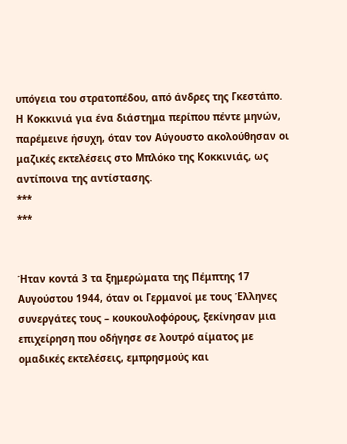υπόγεια του στρατοπέδου, από άνδρες της Γκεστάπο. Η Κοκκινιά για ένα διάστημα περίπου πέντε μηνών, παρέμεινε ήσυχη, όταν τον Αύγουστο ακολούθησαν οι μαζικές εκτελέσεις στο Μπλόκο της Κοκκινιάς, ως αντίποινα της αντίστασης.
***
***


Ήταν κοντά 3 τα ξημερώματα της Πέμπτης 17 Αυγούστου 1944, όταν οι Γερμανοί με τους Έλληνες συνεργάτες τους – κουκουλοφόρους, ξεκίνησαν μια επιχείρηση που οδήγησε σε λουτρό αίματος με ομαδικές εκτελέσεις, εμπρησμούς και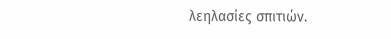λεηλασίες σπιτιών.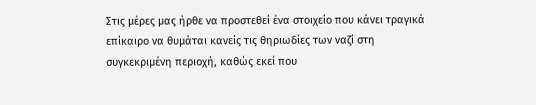Στις μέρες μας ήρθε να προστεθεί ένα στοιχείο που κάνει τραγικά επίκαιρο να θυμάται κανείς τις θηριωδίες των ναζί στη συγκεκριμένη περιοχή, καθώς εκεί που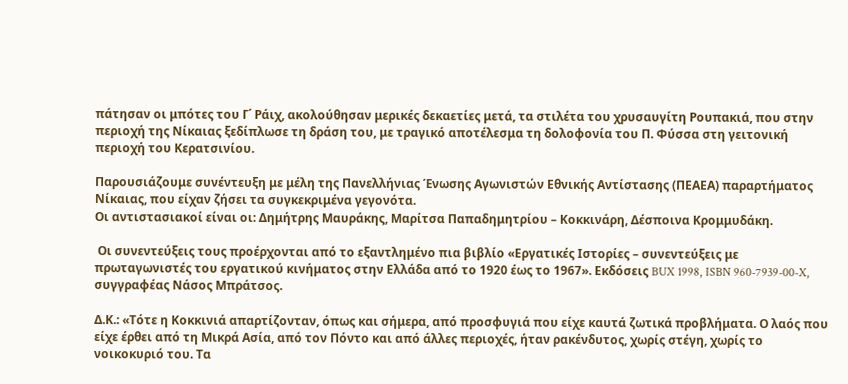πάτησαν οι μπότες του Γ΄ Ράιχ, ακολούθησαν μερικές δεκαετίες μετά, τα στιλέτα του χρυσαυγίτη Ρουπακιά, που στην περιοχή της Νίκαιας ξεδίπλωσε τη δράση του, με τραγικό αποτέλεσμα τη δολοφονία του Π. Φύσσα στη γειτονική περιοχή του Κερατσινίου.

Παρουσιάζουμε συνέντευξη με μέλη της Πανελλήνιας Ένωσης Αγωνιστών Εθνικής Αντίστασης (ΠΕΑΕΑ) παραρτήματος Νίκαιας, που είχαν ζήσει τα συγκεκριμένα γεγονότα.
Οι αντιστασιακοί είναι οι: Δημήτρης Μαυράκης, Μαρίτσα Παπαδημητρίου – Κοκκινάρη, Δέσποινα Κρομμυδάκη.

 Οι συνεντεύξεις τους προέρχονται από το εξαντλημένο πια βιβλίο «Εργατικές Ιστορίες – συνεντεύξεις με πρωταγωνιστές του εργατικού κινήματος στην Ελλάδα από το 1920 έως το 1967». Εκδόσεις BUX 1998, ISBN 960-7939-00-X, συγγραφέας Νάσος Μπράτσος.

Δ.Κ.: «Τότε η Κοκκινιά απαρτίζονταν, όπως και σήμερα, από προσφυγιά που είχε καυτά ζωτικά προβλήματα. Ο λαός που είχε έρθει από τη Μικρά Ασία, από τον Πόντο και από άλλες περιοχές, ήταν ρακένδυτος, χωρίς στέγη, χωρίς το νοικοκυριό του. Τα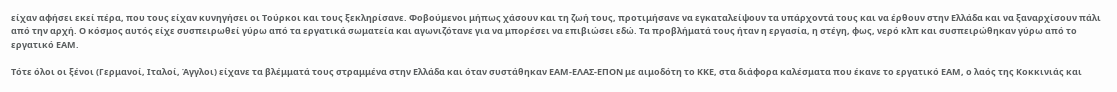είχαν αφήσει εκεί πέρα, που τους είχαν κυνηγήσει οι Τούρκοι και τους ξεκληρίσανε. Φοβούμενοι μήπως χάσουν και τη ζωή τους, προτιμήσανε να εγκαταλείψουν τα υπάρχοντά τους και να έρθουν στην Ελλάδα και να ξαναρχίσουν πάλι από την αρχή. Ο κόσμος αυτός είχε συσπειρωθεί γύρω από τα εργατικά σωματεία και αγωνιζότανε για να μπορέσει να επιβιώσει εδώ. Τα προβλήματά τους ήταν η εργασία, η στέγη, φως, νερό κλπ και συσπειρώθηκαν γύρω από το εργατικό ΕΑΜ.

Τότε όλοι οι ξένοι (Γερμανοί, Ιταλοί, Άγγλοι) είχανε τα βλέμματά τους στραμμένα στην Ελλάδα και όταν συστάθηκαν ΕΑΜ-ΕΛΑΣ-ΕΠΟΝ με αιμοδότη το ΚΚΕ, στα διάφορα καλέσματα που έκανε το εργατικό ΕΑΜ, ο λαός της Κοκκινιάς και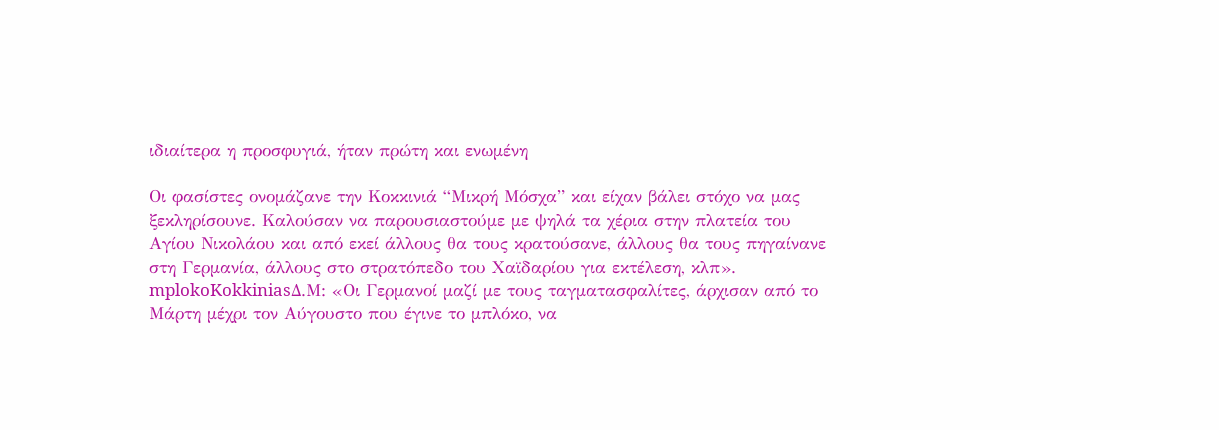ιδιαίτερα η προσφυγιά, ήταν πρώτη και ενωμένη

Οι φασίστες ονομάζανε την Κοκκινιά “Μικρή Μόσχα” και είχαν βάλει στόχο να μας ξεκληρίσουνε. Καλούσαν να παρουσιαστούμε με ψηλά τα χέρια στην πλατεία του Αγίου Νικολάου και από εκεί άλλους θα τους κρατούσανε, άλλους θα τους πηγαίνανε στη Γερμανία, άλλους στο στρατόπεδο του Χαϊδαρίου για εκτέλεση, κλπ».
mplokoKokkiniasΔ.Μ: «Οι Γερμανοί μαζί με τους ταγματασφαλίτες, άρχισαν από το Μάρτη μέχρι τον Αύγουστο που έγινε το μπλόκο, να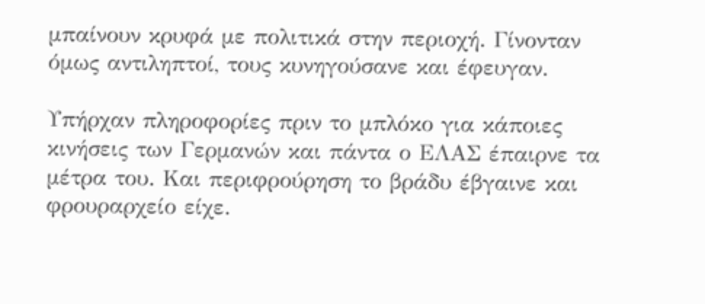μπαίνουν κρυφά με πολιτικά στην περιοχή. Γίνονταν όμως αντιληπτοί, τους κυνηγούσανε και έφευγαν.

Υπήρχαν πληροφορίες πριν το μπλόκο για κάποιες κινήσεις των Γερμανών και πάντα ο ΕΛΑΣ έπαιρνε τα μέτρα του. Και περιφρούρηση το βράδυ έβγαινε και φρουραρχείο είχε.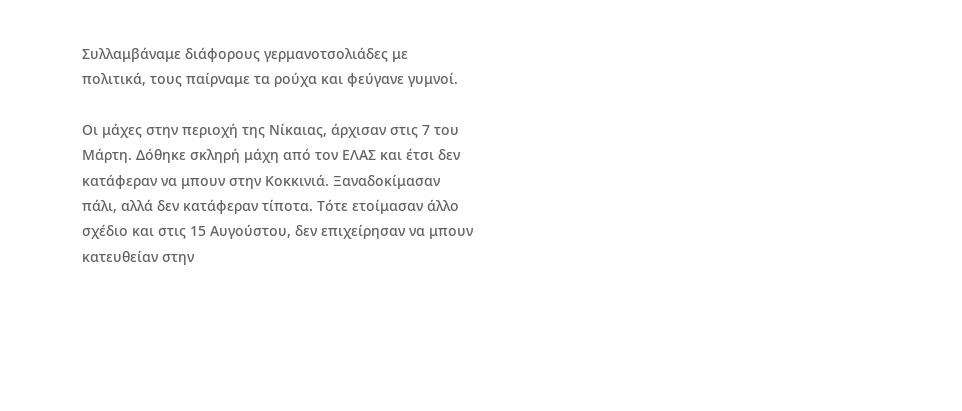Συλλαμβάναμε διάφορους γερμανοτσολιάδες με πολιτικά, τους παίρναμε τα ρούχα και φεύγανε γυμνοί.

Οι μάχες στην περιοχή της Νίκαιας, άρχισαν στις 7 του Μάρτη. Δόθηκε σκληρή μάχη από τον ΕΛΑΣ και έτσι δεν κατάφεραν να μπουν στην Κοκκινιά. Ξαναδοκίμασαν πάλι, αλλά δεν κατάφεραν τίποτα. Τότε ετοίμασαν άλλο σχέδιο και στις 15 Αυγούστου, δεν επιχείρησαν να μπουν κατευθείαν στην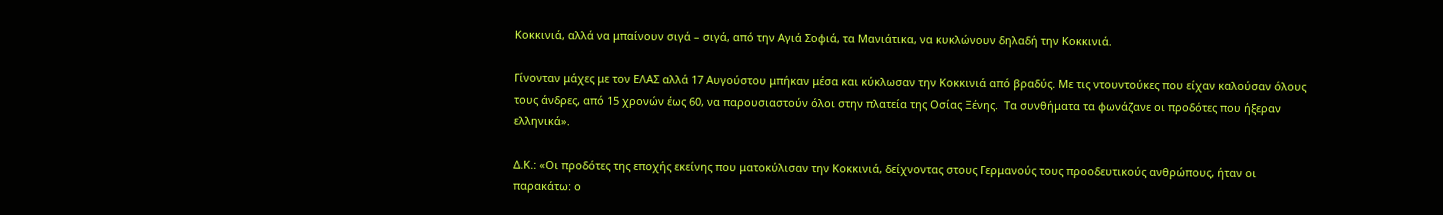Κοκκινιά, αλλά να μπαίνουν σιγά – σιγά, από την Αγιά Σοφιά, τα Μανιάτικα, να κυκλώνουν δηλαδή την Κοκκινιά.

Γίνονταν μάχες με τον ΕΛΑΣ αλλά 17 Αυγούστου μπήκαν μέσα και κύκλωσαν την Κοκκινιά από βραδύς. Με τις ντουντούκες που είχαν καλούσαν όλους τους άνδρες, από 15 χρονών έως 60, να παρουσιαστούν όλοι στην πλατεία της Οσίας Ξένης.  Tα συνθήματα τα φωνάζανε οι προδότες που ήξεραν ελληνικά».

Δ.Κ.: «Οι προδότες της εποχής εκείνης που ματοκύλισαν την Κοκκινιά, δείχνοντας στους Γερμανούς τους προοδευτικούς ανθρώπους, ήταν οι παρακάτω: ο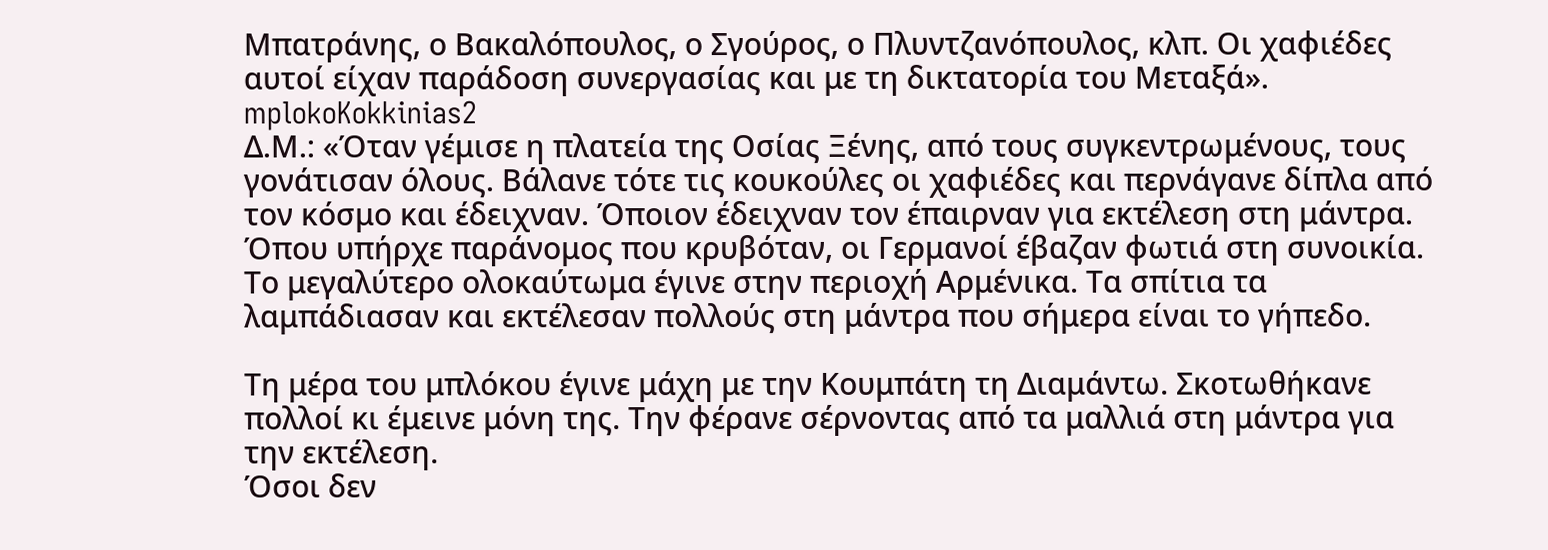Μπατράνης, ο Βακαλόπουλος, ο Σγούρος, ο Πλυντζανόπουλος, κλπ. Οι χαφιέδες αυτοί είχαν παράδοση συνεργασίας και με τη δικτατορία του Μεταξά».
mplokoKokkinias2
Δ.Μ.: «Όταν γέμισε η πλατεία της Οσίας Ξένης, από τους συγκεντρωμένους, τους γονάτισαν όλους. Βάλανε τότε τις κουκούλες οι χαφιέδες και περνάγανε δίπλα από τον κόσμο και έδειχναν. Όποιον έδειχναν τον έπαιρναν για εκτέλεση στη μάντρα. Όπου υπήρχε παράνομος που κρυβόταν, οι Γερμανοί έβαζαν φωτιά στη συνοικία. Το μεγαλύτερο ολοκαύτωμα έγινε στην περιοχή Αρμένικα. Τα σπίτια τα λαμπάδιασαν και εκτέλεσαν πολλούς στη μάντρα που σήμερα είναι το γήπεδο.

Τη μέρα του μπλόκου έγινε μάχη με την Κουμπάτη τη Διαμάντω. Σκοτωθήκανε πολλοί κι έμεινε μόνη της. Την φέρανε σέρνοντας από τα μαλλιά στη μάντρα για την εκτέλεση.
Όσοι δεν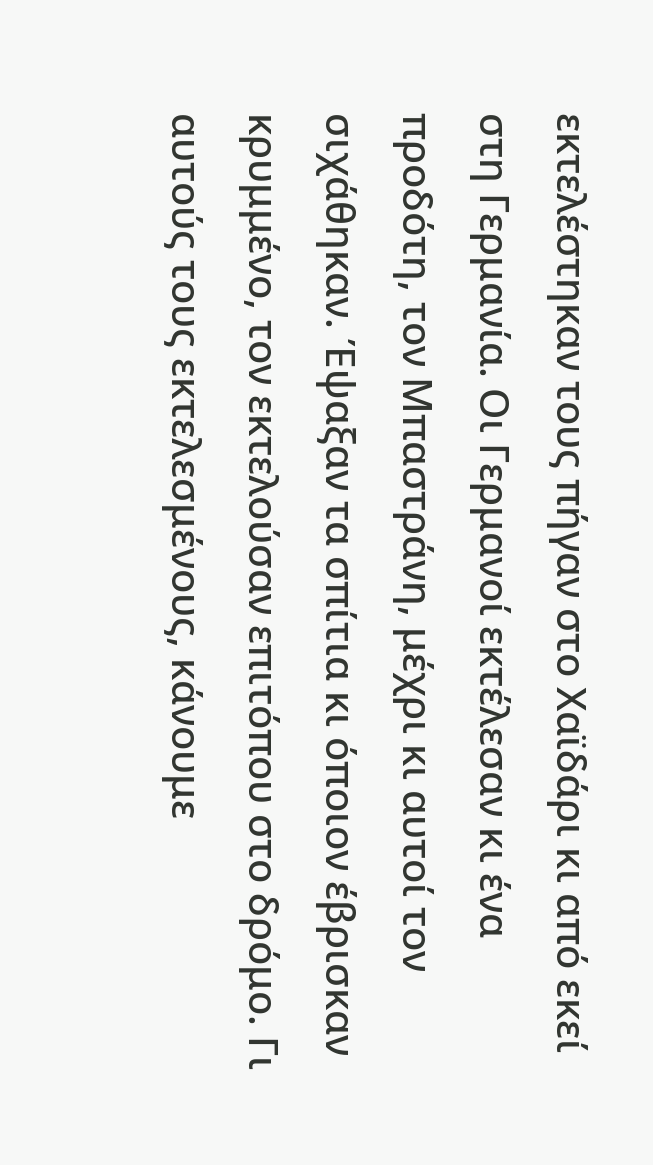εκτελέστηκαν τους πήγαν στο Χαϊδάρι κι από εκεί στη Γερμανία. Οι Γερμανοί εκτέλεσαν κι ένα προδότη, τον Μπαστράνη, μέχρι κι αυτοί τον σιχάθηκαν. Έψαξαν τα σπίτια κι όποιον έβρισκαν κρυμμένο, τον εκτελούσαν επιτόπου στο δρόμο. Γι αυτούς τους εκτελεσμένους, κάνουμε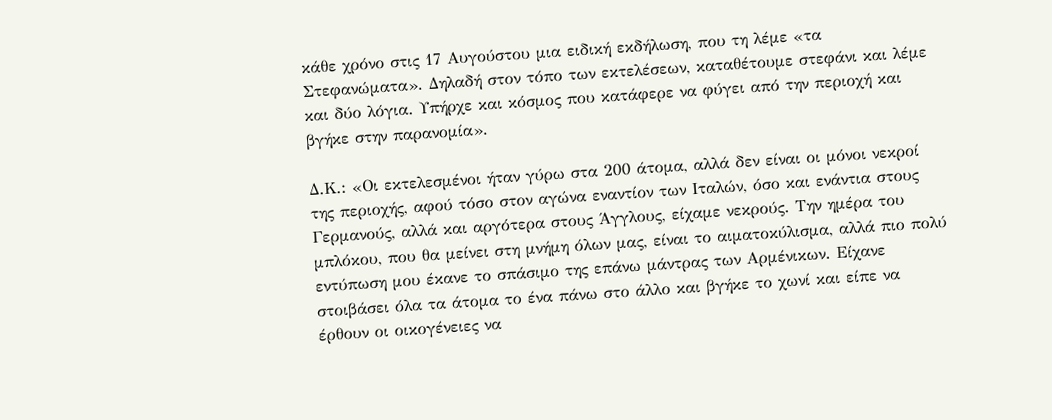κάθε χρόνο στις 17 Αυγούστου μια ειδική εκδήλωση, που τη λέμε «τα Στεφανώματα». Δηλαδή στον τόπο των εκτελέσεων, καταθέτουμε στεφάνι και λέμε και δύο λόγια. Υπήρχε και κόσμος που κατάφερε να φύγει από την περιοχή και βγήκε στην παρανομία».

Δ.Κ.: «Οι εκτελεσμένοι ήταν γύρω στα 200 άτομα, αλλά δεν είναι οι μόνοι νεκροί της περιοχής, αφού τόσο στον αγώνα εναντίον των Ιταλών, όσο και ενάντια στους Γερμανούς, αλλά και αργότερα στους Άγγλους, είχαμε νεκρούς. Την ημέρα του μπλόκου, που θα μείνει στη μνήμη όλων μας, είναι το αιματοκύλισμα, αλλά πιο πολύ εντύπωση μου έκανε το σπάσιμο της επάνω μάντρας των Αρμένικων. Είχανε στοιβάσει όλα τα άτομα το ένα πάνω στο άλλο και βγήκε το χωνί και είπε να έρθουν οι οικογένειες να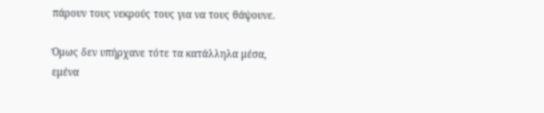πάρουν τους νεκρούς τους για να τους θάψουνε.

Όμως δεν υπήρχανε τότε τα κατάλληλα μέσα, εμένα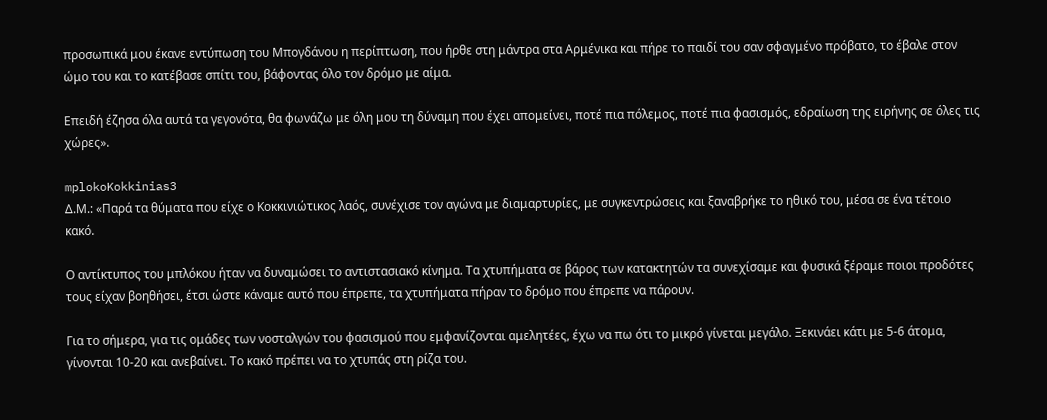προσωπικά μου έκανε εντύπωση του Μπογδάνου η περίπτωση, που ήρθε στη μάντρα στα Αρμένικα και πήρε το παιδί του σαν σφαγμένο πρόβατο, το έβαλε στον ώμο του και το κατέβασε σπίτι του, βάφοντας όλο τον δρόμο με αίμα.

Επειδή έζησα όλα αυτά τα γεγονότα, θα φωνάζω με όλη μου τη δύναμη που έχει απομείνει, ποτέ πια πόλεμος, ποτέ πια φασισμός, εδραίωση της ειρήνης σε όλες τις χώρες».

mplokoKokkinias3
Δ.Μ.: «Παρά τα θύματα που είχε ο Κοκκινιώτικος λαός, συνέχισε τον αγώνα με διαμαρτυρίες, με συγκεντρώσεις και ξαναβρήκε το ηθικό του, μέσα σε ένα τέτοιο κακό.

Ο αντίκτυπος του μπλόκου ήταν να δυναμώσει το αντιστασιακό κίνημα. Τα χτυπήματα σε βάρος των κατακτητών τα συνεχίσαμε και φυσικά ξέραμε ποιοι προδότες τους είχαν βοηθήσει, έτσι ώστε κάναμε αυτό που έπρεπε, τα χτυπήματα πήραν το δρόμο που έπρεπε να πάρουν.

Για το σήμερα, για τις ομάδες των νοσταλγών του φασισμού που εμφανίζονται αμελητέες, έχω να πω ότι το μικρό γίνεται μεγάλο. Ξεκινάει κάτι με 5-6 άτομα, γίνονται 10-20 και ανεβαίνει. Το κακό πρέπει να το χτυπάς στη ρίζα του.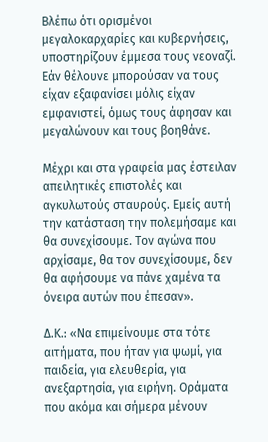Βλέπω ότι ορισμένοι μεγαλοκαρχαρίες και κυβερνήσεις, υποστηρίζουν έμμεσα τους νεοναζί. Εάν θέλουνε μπορούσαν να τους είχαν εξαφανίσει μόλις είχαν εμφανιστεί, όμως τους άφησαν και μεγαλώνουν και τους βοηθάνε.

Μέχρι και στα γραφεία μας έστειλαν απειλητικές επιστολές και αγκυλωτούς σταυρούς. Εμείς αυτή την κατάσταση την πολεμήσαμε και θα συνεχίσουμε. Τον αγώνα που αρχίσαμε, θα τον συνεχίσουμε, δεν θα αφήσουμε να πάνε χαμένα τα όνειρα αυτών που έπεσαν».

Δ.Κ.: «Να επιμείνουμε στα τότε αιτήματα, που ήταν για ψωμί, για παιδεία, για ελευθερία, για ανεξαρτησία, για ειρήνη. Οράματα που ακόμα και σήμερα μένουν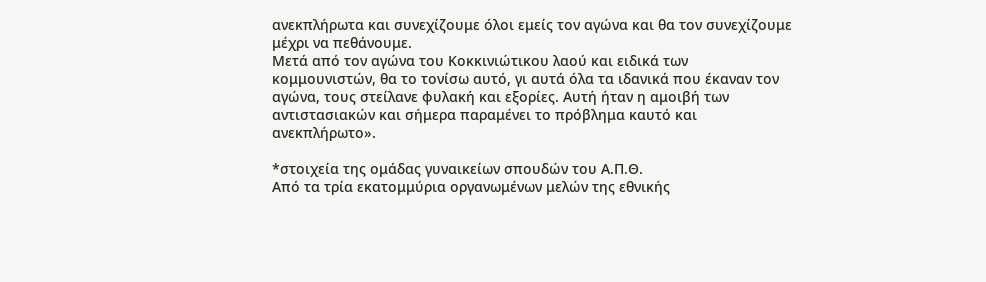ανεκπλήρωτα και συνεχίζουμε όλοι εμείς τον αγώνα και θα τον συνεχίζουμε μέχρι να πεθάνουμε.
Μετά από τον αγώνα του Κοκκινιώτικου λαού και ειδικά των κομμουνιστών, θα το τονίσω αυτό, γι αυτά όλα τα ιδανικά που έκαναν τον αγώνα, τους στείλανε φυλακή και εξορίες. Αυτή ήταν η αμοιβή των αντιστασιακών και σήμερα παραμένει το πρόβλημα καυτό και ανεκπλήρωτο».

*στοιχεία της ομάδας γυναικείων σπουδών του Α.Π.Θ.
Από τα τρία εκατομμύρια οργανωμένων μελών της εθνικής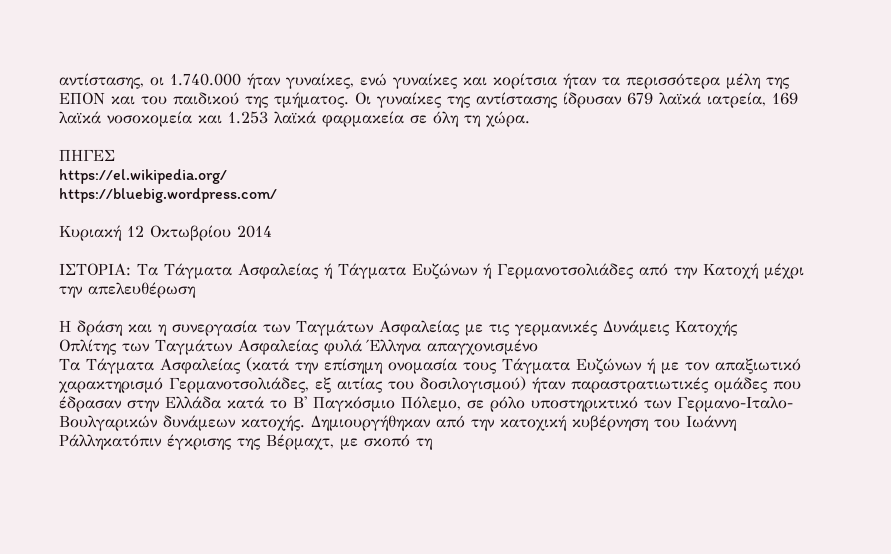αντίστασης, οι 1.740.000 ήταν γυναίκες, ενώ γυναίκες και κορίτσια ήταν τα περισσότερα μέλη της ΕΠΟΝ και του παιδικού της τμήματος. Οι γυναίκες της αντίστασης ίδρυσαν 679 λαϊκά ιατρεία, 169 λαϊκά νοσοκομεία και 1.253 λαϊκά φαρμακεία σε όλη τη χώρα.

ΠΗΓΕΣ
https://el.wikipedia.org/
https://bluebig.wordpress.com/

Κυριακή 12 Οκτωβρίου 2014

ΙΣΤΟΡΙΑ: Τα Τάγματα Ασφαλείας ή Τάγματα Ευζώνων ή Γερμανοτσολιάδες από την Κατοχή μέχρι την απελευθέρωση

Η δράση και η συνεργασία των Ταγμάτων Ασφαλείας με τις γερμανικές Δυνάμεις Κατοχής
Οπλίτης των Ταγμάτων Ασφαλείας φυλά Έλληνα απαγχονισμένο
Τα Τάγματα Ασφαλείας (κατά την επίσημη ονομασία τους Τάγματα Ευζώνων ή με τον απαξιωτικό χαρακτηρισμό Γερμανοτσολιάδες, εξ αιτίας του δοσιλογισμού) ήταν παραστρατιωτικές ομάδες που έδρασαν στην Ελλάδα κατά το Β' Παγκόσμιο Πόλεμο, σε ρόλο υποστηρικτικό των Γερμανο-Ιταλο-Βουλγαρικών δυνάμεων κατοχής. Δημιουργήθηκαν από την κατοχική κυβέρνηση του Ιωάννη Ράλληκατόπιν έγκρισης της Βέρμαχτ, με σκοπό τη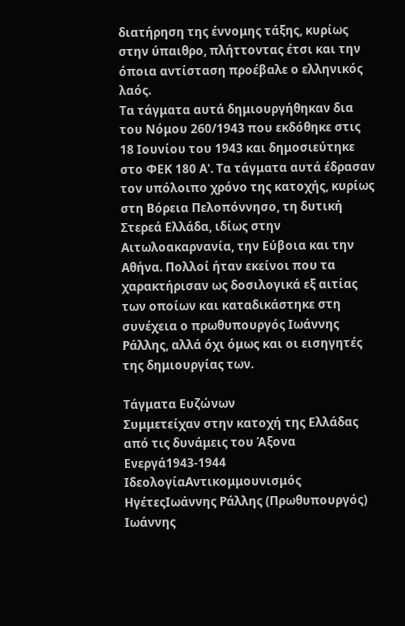διατήρηση της έννομης τάξης, κυρίως στην ύπαιθρο, πλήττοντας έτσι και την όποια αντίσταση προέβαλε ο ελληνικός λαός.
Τα τάγματα αυτά δημιουργήθηκαν δια του Νόμου 260/1943 που εκδόθηκε στις 18 Ιουνίου του 1943 και δημοσιεύτηκε στο ΦΕΚ 180 Α'. Τα τάγματα αυτά έδρασαν τον υπόλοιπο χρόνο της κατοχής, κυρίως στη Βόρεια Πελοπόννησο, τη δυτική Στερεά Ελλάδα, ιδίως στην Αιτωλοακαρνανία, την Εύβοια και την Αθήνα. Πολλοί ήταν εκείνοι που τα χαρακτήρισαν ως δοσιλογικά εξ αιτίας των οποίων και καταδικάστηκε στη συνέχεια ο πρωθυπουργός Ιωάννης Ράλλης, αλλά όχι όμως και οι εισηγητές της δημιουργίας των.

Τάγματα Ευζώνων
Συμμετείχαν στην κατοχή της Ελλάδας από τις δυνάμεις του Άξονα
Ενεργά1943-1944
ΙδεολογίαΑντικομμουνισμός
ΗγέτεςΙωάννης Ράλλης (Πρωθυπουργός)
Ιωάννης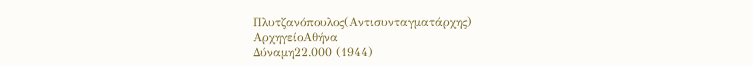Πλυτζανόπουλος(Αντισυνταγματάρχης)
ΑρχηγείοΑθήνα
Δύναμη22.000 (1944)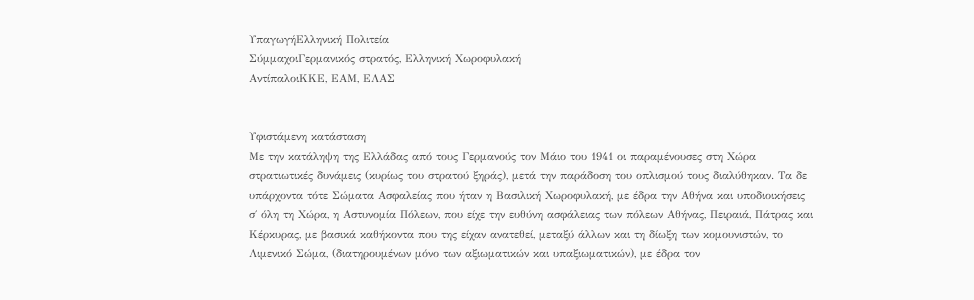ΥπαγωγήΕλληνική Πολιτεία
ΣύμμαχοιΓερμανικός στρατός, Ελληνική Χωροφυλακή
ΑντίπαλοιΚΚΕ, ΕΑΜ, ΕΛΑΣ


Υφιστάμενη κατάσταση
Με την κατάληψη της Ελλάδας από τους Γερμανούς τον Μάιο του 1941 οι παραμένουσες στη Χώρα στρατιωτικές δυνάμεις (κυρίως του στρατού ξηράς), μετά την παράδοση του οπλισμού τους διαλύθηκαν. Τα δε υπάρχοντα τότε Σώματα Ασφαλείας που ήταν η Βασιλική Χωροφυλακή, με έδρα την Αθήνα και υποδιοικήσεις σ΄ όλη τη Χώρα, η Αστυνομία Πόλεων, που είχε την ευθύνη ασφάλειας των πόλεων Αθήνας, Πειραιά, Πάτρας και Κέρκυρας, με βασικά καθήκοντα που της είχαν ανατεθεί, μεταξύ άλλων και τη δίωξη των κομουνιστών, το Λιμενικό Σώμα, (διατηρουμένων μόνο των αξιωματικών και υπαξιωματικών), με έδρα τον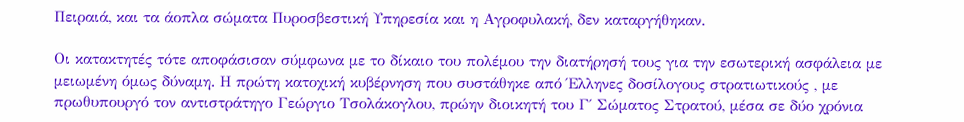Πειραιά, και τα άοπλα σώματα Πυροσβεστική Υπηρεσία και η Αγροφυλακή, δεν καταργήθηκαν.

Οι κατακτητές τότε αποφάσισαν σύμφωνα με το δίκαιο του πολέμου την διατήρησή τους για την εσωτερική ασφάλεια με μειωμένη όμως δύναμη. Η πρώτη κατοχική κυβέρνηση που συστάθηκε από Έλληνες δοσίλογους στρατιωτικούς , με πρωθυπουργό τον αντιστράτηγο Γεώργιο Τσολάκογλου, πρώην διοικητή του Γ΄ Σώματος Στρατού, μέσα σε δύο χρόνια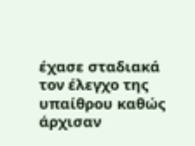έχασε σταδιακά τον έλεγχο της υπαίθρου καθώς άρχισαν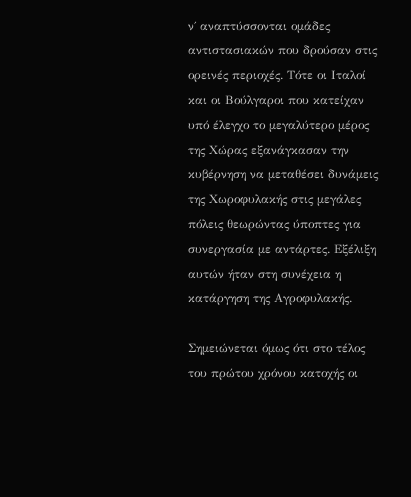ν΄ αναπτύσσονται ομάδες αντιστασιακών που δρούσαν στις ορεινές περιοχές. Τότε οι Ιταλοί και οι Βούλγαροι που κατείχαν υπό έλεγχο το μεγαλύτερο μέρος της Χώρας εξανάγκασαν την κυβέρνηση να μεταθέσει δυνάμεις της Χωροφυλακής στις μεγάλες πόλεις θεωρώντας ύποπτες για συνεργασία με αντάρτες. Εξέλιξη αυτών ήταν στη συνέχεια η κατάργηση της Αγροφυλακής.

Σημειώνεται όμως ότι στο τέλος του πρώτου χρόνου κατοχής οι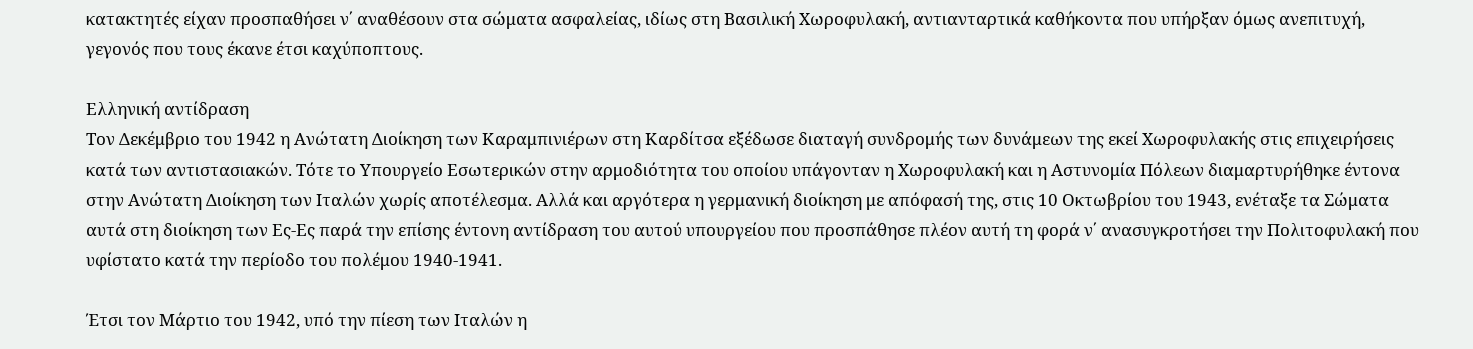κατακτητές είχαν προσπαθήσει ν΄ αναθέσουν στα σώματα ασφαλείας, ιδίως στη Βασιλική Χωροφυλακή, αντιανταρτικά καθήκοντα που υπήρξαν όμως ανεπιτυχή, γεγονός που τους έκανε έτσι καχύποπτους.

Ελληνική αντίδραση
Τον Δεκέμβριο του 1942 η Ανώτατη Διοίκηση των Καραμπινιέρων στη Καρδίτσα εξέδωσε διαταγή συνδρομής των δυνάμεων της εκεί Χωροφυλακής στις επιχειρήσεις κατά των αντιστασιακών. Τότε το Υπουργείο Εσωτερικών στην αρμοδιότητα του οποίου υπάγονταν η Χωροφυλακή και η Αστυνομία Πόλεων διαμαρτυρήθηκε έντονα στην Ανώτατη Διοίκηση των Ιταλών χωρίς αποτέλεσμα. Αλλά και αργότερα η γερμανική διοίκηση με απόφασή της, στις 10 Οκτωβρίου του 1943, ενέταξε τα Σώματα αυτά στη διοίκηση των Ες-Ες παρά την επίσης έντονη αντίδραση του αυτού υπουργείου που προσπάθησε πλέον αυτή τη φορά ν΄ ανασυγκροτήσει την Πολιτοφυλακή που υφίστατο κατά την περίοδο του πολέμου 1940-1941.

Έτσι τον Μάρτιο του 1942, υπό την πίεση των Ιταλών η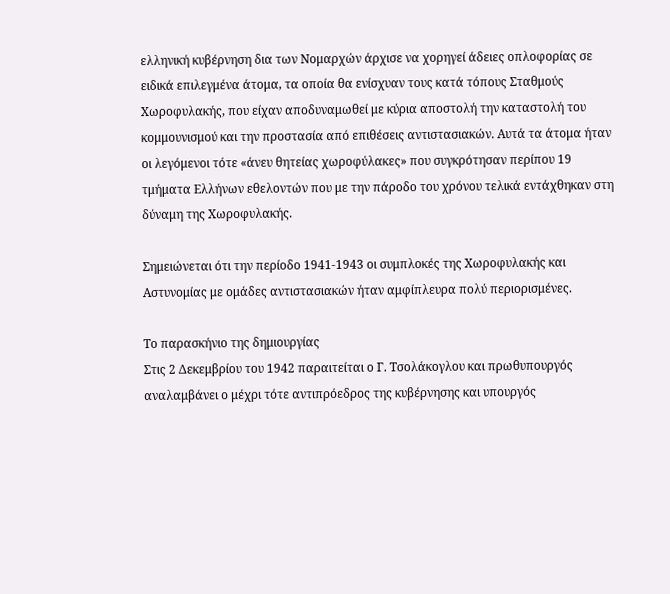ελληνική κυβέρνηση δια των Νομαρχών άρχισε να χορηγεί άδειες οπλοφορίας σε ειδικά επιλεγμένα άτομα, τα οποία θα ενίσχυαν τους κατά τόπους Σταθμούς Χωροφυλακής, που είχαν αποδυναμωθεί με κύρια αποστολή την καταστολή του κομμουνισμού και την προστασία από επιθέσεις αντιστασιακών. Αυτά τα άτομα ήταν οι λεγόμενοι τότε «άνευ θητείας χωροφύλακες» που συγκρότησαν περίπου 19 τμήματα Ελλήνων εθελοντών που με την πάροδο του χρόνου τελικά εντάχθηκαν στη δύναμη της Χωροφυλακής.

Σημειώνεται ότι την περίοδο 1941-1943 οι συμπλοκές της Χωροφυλακής και Αστυνομίας με ομάδες αντιστασιακών ήταν αμφίπλευρα πολύ περιορισμένες.

Το παρασκήνιο της δημιουργίας
Στις 2 Δεκεμβρίου του 1942 παραιτείται ο Γ. Τσολάκογλου και πρωθυπουργός αναλαμβάνει ο μέχρι τότε αντιπρόεδρος της κυβέρνησης και υπουργός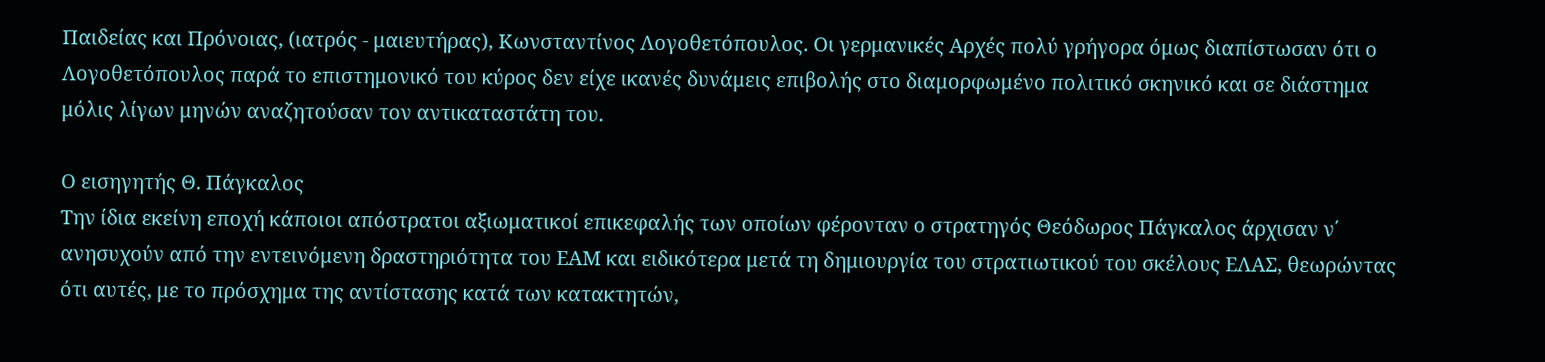Παιδείας και Πρόνοιας, (ιατρός - μαιευτήρας), Κωνσταντίνος Λογοθετόπουλος. Οι γερμανικές Αρχές πολύ γρήγορα όμως διαπίστωσαν ότι ο Λογοθετόπουλος παρά το επιστημονικό του κύρος δεν είχε ικανές δυνάμεις επιβολής στο διαμορφωμένο πολιτικό σκηνικό και σε διάστημα μόλις λίγων μηνών αναζητούσαν τον αντικαταστάτη του.

Ο εισηγητής Θ. Πάγκαλος
Την ίδια εκείνη εποχή κάποιοι απόστρατοι αξιωματικοί επικεφαλής των οποίων φέρονταν ο στρατηγός Θεόδωρος Πάγκαλος άρχισαν ν΄ ανησυχούν από την εντεινόμενη δραστηριότητα του ΕΑΜ και ειδικότερα μετά τη δημιουργία του στρατιωτικού του σκέλους ΕΛΑΣ, θεωρώντας ότι αυτές, με το πρόσχημα της αντίστασης κατά των κατακτητών,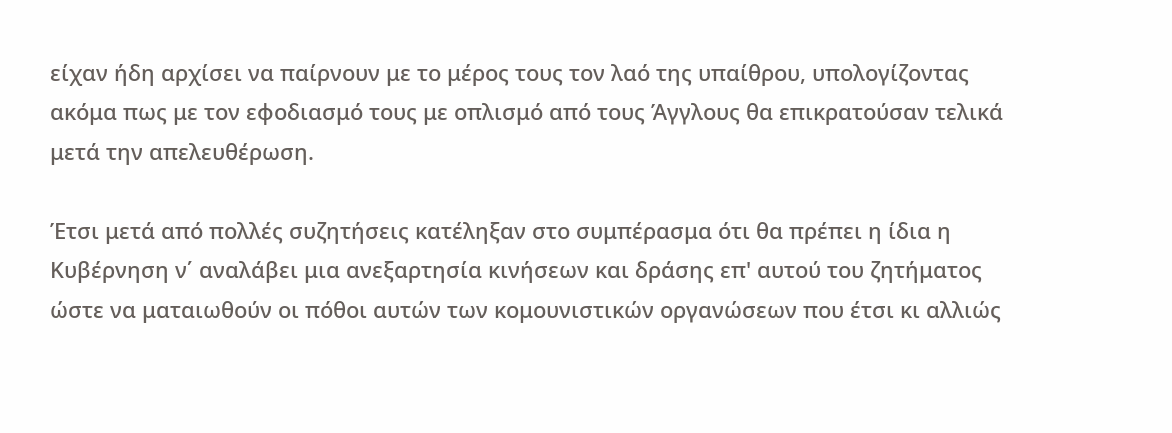είχαν ήδη αρχίσει να παίρνουν με το μέρος τους τον λαό της υπαίθρου, υπολογίζοντας ακόμα πως με τον εφοδιασμό τους με οπλισμό από τους Άγγλους θα επικρατούσαν τελικά μετά την απελευθέρωση.

Έτσι μετά από πολλές συζητήσεις κατέληξαν στο συμπέρασμα ότι θα πρέπει η ίδια η Κυβέρνηση ν΄ αναλάβει μια ανεξαρτησία κινήσεων και δράσης επ' αυτού του ζητήματος ώστε να ματαιωθούν οι πόθοι αυτών των κομουνιστικών οργανώσεων που έτσι κι αλλιώς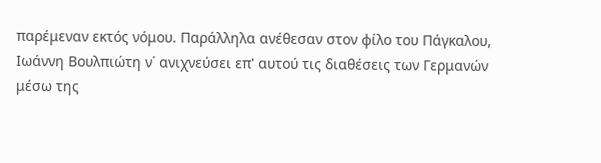παρέμεναν εκτός νόμου. Παράλληλα ανέθεσαν στον φίλο του Πάγκαλου, Ιωάννη Βουλπιώτη ν΄ ανιχνεύσει επ' αυτού τις διαθέσεις των Γερμανών μέσω της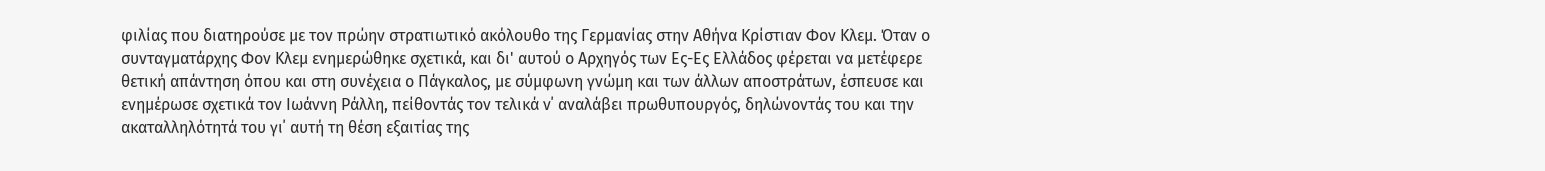φιλίας που διατηρούσε με τον πρώην στρατιωτικό ακόλουθο της Γερμανίας στην Αθήνα Κρίστιαν Φον Κλεμ. Όταν ο συνταγματάρχης Φον Κλεμ ενημερώθηκε σχετικά, και δι' αυτού ο Αρχηγός των Ες-Ες Ελλάδος φέρεται να μετέφερε θετική απάντηση όπου και στη συνέχεια ο Πάγκαλος, με σύμφωνη γνώμη και των άλλων αποστράτων, έσπευσε και ενημέρωσε σχετικά τον Ιωάννη Ράλλη, πείθοντάς τον τελικά ν΄ αναλάβει πρωθυπουργός, δηλώνοντάς του και την ακαταλληλότητά του γι΄ αυτή τη θέση εξαιτίας της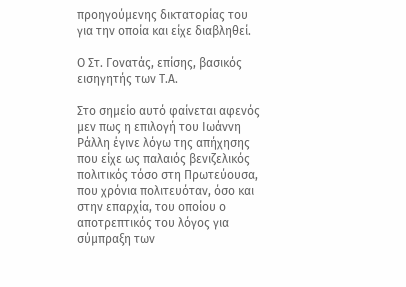προηγούμενης δικτατορίας του για την οποία και είχε διαβληθεί.

Ο Στ. Γονατάς, επίσης, βασικός εισηγητής των Τ.Α.

Στο σημείο αυτό φαίνεται αφενός μεν πως η επιλογή του Ιωάννη Ράλλη έγινε λόγω της απήχησης που είχε ως παλαιός βενιζελικός πολιτικός τόσο στη Πρωτεύουσα, που χρόνια πολιτευόταν, όσο και στην επαρχία, του οποίου ο αποτρεπτικός του λόγος για σύμπραξη των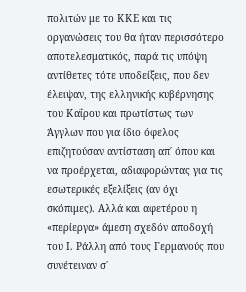πολιτών με το ΚΚΕ και τις οργανώσεις του θα ήταν περισσότερο αποτελεσματικός, παρά τις υπόψη αντίθετες τότε υποδείξεις, που δεν έλειψαν, της ελληνικής κυβέρνησης του Καΐρου και πρωτίστως των Άγγλων που για ίδιο όφελος επιζητούσαν αντίσταση απ΄ όπου και να προέρχεται, αδιαφορώντας για τις εσωτερικές εξελίξεις (αν όχι σκόπιμες). Αλλά και αφετέρου η «περίεργα» άμεση σχεδόν αποδοχή του Ι. Ράλλη από τους Γερμανούς που συνέτειναν σ΄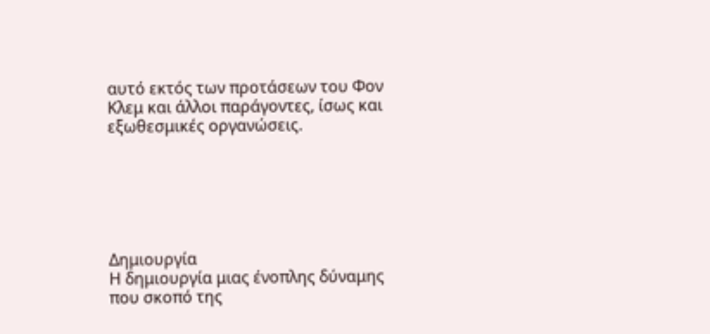αυτό εκτός των προτάσεων του Φον Κλεμ και άλλοι παράγοντες, ίσως και εξωθεσμικές οργανώσεις.






Δημιουργία
Η δημιουργία μιας ένοπλης δύναμης που σκοπό της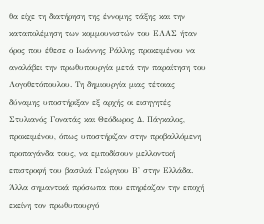θα είχε τη διατήρηση της έννομης τάξης και την καταπολέμηση των κομμουνιστών του ΕΛΑΣ ήταν όρος που έθεσε ο Ιωάννης Ράλλης προκειμένου να αναλάβει την πρωθυπουργία μετά την παραίτηση του Λογοθετόπουλου. Τη δημιουργία μιας τέτοιας δύναμης υποστήριξαν εξ αρχής οι εισηγητές Στυλιανός Γονατάς και Θεόδωρος Δ. Πάγκαλος, προκειμένου, όπως υποστήριζαν στην προβαλλόμενη προπαγάνδα τους, να εμποδίσουν μελλοντική επιστροφή του βασιλιά Γεώργιου Β' στην Ελλάδα. Άλλα σημαντικά πρόσωπα που επηρέαζαν την εποχή εκείνη τον πρωθυπουργό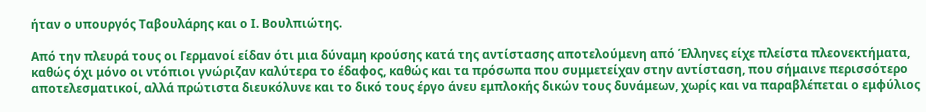ήταν ο υπουργός Ταβουλάρης και ο Ι. Βουλπιώτης.

Από την πλευρά τους οι Γερμανοί είδαν ότι μια δύναμη κρούσης κατά της αντίστασης αποτελούμενη από Έλληνες είχε πλείστα πλεονεκτήματα, καθώς όχι μόνο οι ντόπιοι γνώριζαν καλύτερα το έδαφος, καθώς και τα πρόσωπα που συμμετείχαν στην αντίσταση, που σήμαινε περισσότερο αποτελεσματικοί, αλλά πρώτιστα διευκόλυνε και το δικό τους έργο άνευ εμπλοκής δικών τους δυνάμεων, χωρίς και να παραβλέπεται ο εμφύλιος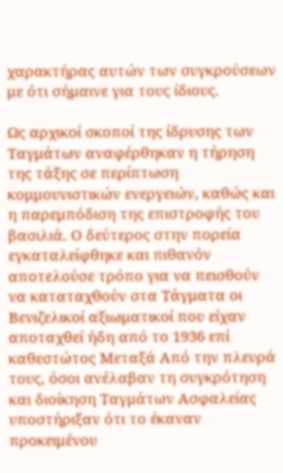χαρακτήρας αυτών των συγκρούσεων με ότι σήμαινε για τους ίδιους.

Ως αρχικοί σκοποί της ίδρυσης των Ταγμάτων αναφέρθηκαν η τήρηση της τάξης σε περίπτωση κομμουνιστικών ενεργειών, καθώς και η παρεμπόδιση της επιστροφής του βασιλιά. Ο δεύτερος στην πορεία εγκαταλείφθηκε και πιθανόν αποτελούσε τρόπο για να πεισθούν να καταταχθούν στα Τάγματα οι Βενιζελικοί αξιωματικοί που είχαν αποταχθεί ήδη από το 1936 επί καθεστώτος Μεταξά Από την πλευρά τους, όσοι ανέλαβαν τη συγκρότηση και διοίκηση Ταγμάτων Ασφαλείας υποστήριξαν ότι το έκαναν προκειμένου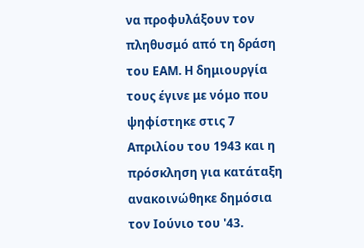να προφυλάξουν τον πληθυσμό από τη δράση του ΕΑΜ. Η δημιουργία τους έγινε με νόμο που ψηφίστηκε στις 7 Απριλίου του 1943 και η πρόσκληση για κατάταξη ανακοινώθηκε δημόσια τον Ιούνιο του '43.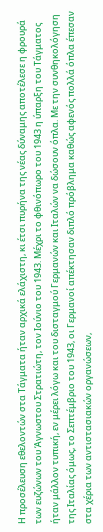Η προσέλευση εθελοντών στα Τάγματα ήταν αρχικά ελάχιστη, κι έτσι πυρήνα της νέας δύναμης αποτέλεσε η φρουρά των ευζώνων του Άγνωστου Στρατιώτη, τον Ιούνιο του 1943. Μέχρι το φθινόπωρο του 1943 η ύπαρξη του Τάγματος ήταν μάλλον τυπική, εν μέρει λόγω και του δισταγμού Γερμανών και Ιταλών να δώσουν όπλα. Με την συνθηκολόγηση της Ιταλίας όμως, το Σεπτέμβριο του 1943, οι Γερμανοί απέκτησαν διπλό πρόβλημα καθώς αφενός πολλά όπλα έπεσαν στα χέρια των αντιστασιακών οργανώσεων,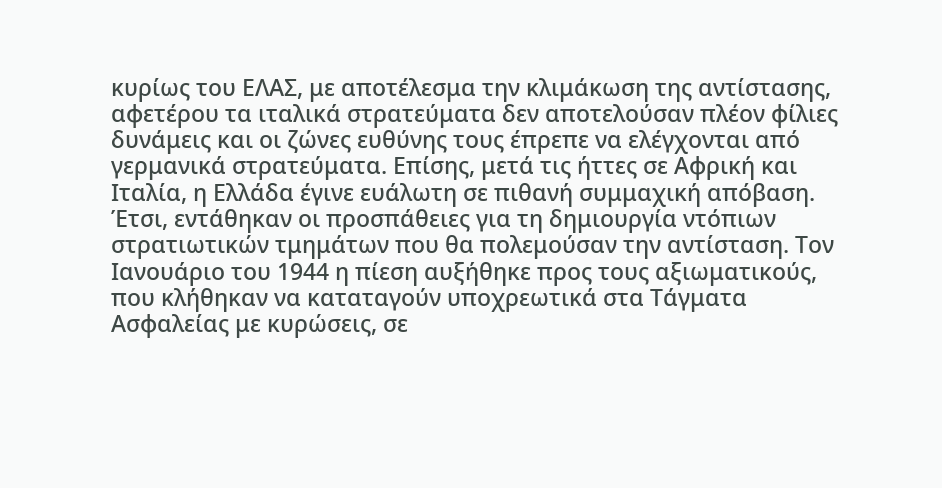κυρίως του ΕΛΑΣ, με αποτέλεσμα την κλιμάκωση της αντίστασης, αφετέρου τα ιταλικά στρατεύματα δεν αποτελούσαν πλέον φίλιες δυνάμεις και οι ζώνες ευθύνης τους έπρεπε να ελέγχονται από γερμανικά στρατεύματα. Επίσης, μετά τις ήττες σε Αφρική και Ιταλία, η Ελλάδα έγινε ευάλωτη σε πιθανή συμμαχική απόβαση. Έτσι, εντάθηκαν οι προσπάθειες για τη δημιουργία ντόπιων στρατιωτικών τμημάτων που θα πολεμούσαν την αντίσταση. Τον Ιανουάριο του 1944 η πίεση αυξήθηκε προς τους αξιωματικούς, που κλήθηκαν να καταταγούν υποχρεωτικά στα Τάγματα Ασφαλείας με κυρώσεις, σε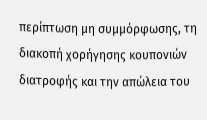περίπτωση μη συμμόρφωσης, τη διακοπή χορήγησης κουπονιών διατροφής και την απώλεια του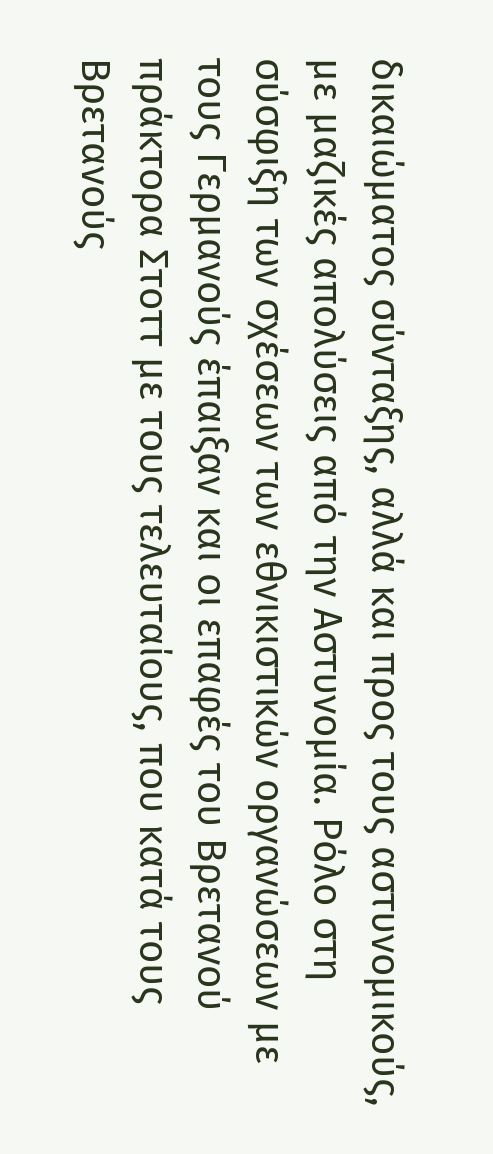δικαιώματος σύνταξης, αλλά και προς τους αστυνομικούς, με μαζικές απολύσεις από την Αστυνομία. Ρόλο στη σύσφιξη των σχέσεων των εθνικιστικών οργανώσεων με τους Γερμανούς έπαιξαν και οι επαφές του Βρετανού πράκτορα Στοττ με τους τελευταίους, που κατά τους Βρετανούς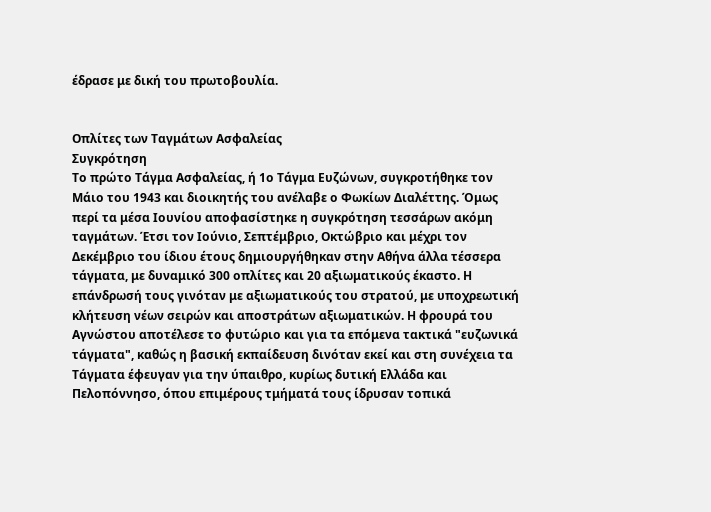έδρασε με δική του πρωτοβουλία.


Οπλίτες των Ταγμάτων Ασφαλείας
Συγκρότηση
Το πρώτο Τάγμα Ασφαλείας, ή 1ο Τάγμα Ευζώνων, συγκροτήθηκε τον Μάιο του 1943 και διοικητής του ανέλαβε ο Φωκίων Διαλέττης. Όμως περί τα μέσα Ιουνίου αποφασίστηκε η συγκρότηση τεσσάρων ακόμη ταγμάτων. Έτσι τον Ιούνιο, Σεπτέμβριο, Οκτώβριο και μέχρι τον Δεκέμβριο του ίδιου έτους δημιουργήθηκαν στην Αθήνα άλλα τέσσερα τάγματα, με δυναμικό 300 οπλίτες και 20 αξιωματικούς έκαστο. Η επάνδρωσή τους γινόταν με αξιωματικούς του στρατού, με υποχρεωτική κλήτευση νέων σειρών και αποστράτων αξιωματικών. Η φρουρά του Αγνώστου αποτέλεσε το φυτώριο και για τα επόμενα τακτικά "ευζωνικά τάγματα", καθώς η βασική εκπαίδευση δινόταν εκεί και στη συνέχεια τα Τάγματα έφευγαν για την ύπαιθρο, κυρίως δυτική Ελλάδα και Πελοπόννησο, όπου επιμέρους τμήματά τους ίδρυσαν τοπικά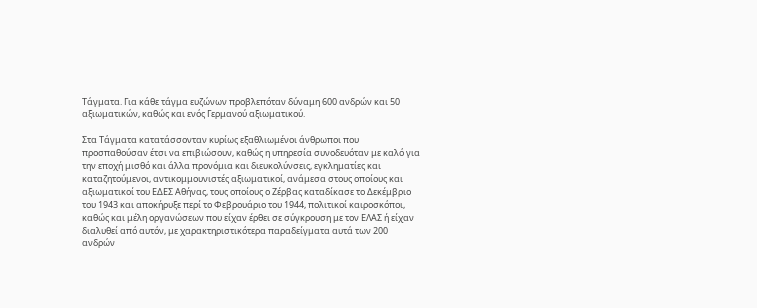Τάγματα. Για κάθε τάγμα ευζώνων προβλεπόταν δύναμη 600 ανδρών και 50 αξιωματικών, καθώς και ενός Γερμανού αξιωματικού.

Στα Τάγματα κατατάσσονταν κυρίως εξαθλιωμένοι άνθρωποι που προσπαθούσαν έτσι να επιβιώσουν, καθώς η υπηρεσία συνοδευόταν με καλό για την εποχή μισθό και άλλα προνόμια και διευκολύνσεις, εγκληματίες και καταζητούμενοι, αντικομμουνιστές αξιωματικοί, ανάμεσα στους οποίους και αξιωματικοί τoυ ΕΔΕΣ Αθήνας, τους οποίους ο Ζέρβας καταδίκασε το Δεκέμβριο του 1943 και αποκήρυξε περί το Φεβρουάριο του 1944, πολιτικοί καιροσκόποι, καθώς και μέλη οργανώσεων που είχαν έρθει σε σύγκρουση με τον ΕΛΑΣ ή είχαν διαλυθεί από αυτόν, με χαρακτηριστικότερα παραδείγματα αυτά των 200 ανδρών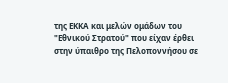της ΕΚΚΑ και μελών ομάδων του "Εθνικού Στρατού" που είχαν έρθει στην ύπαιθρο της Πελοποννήσου σε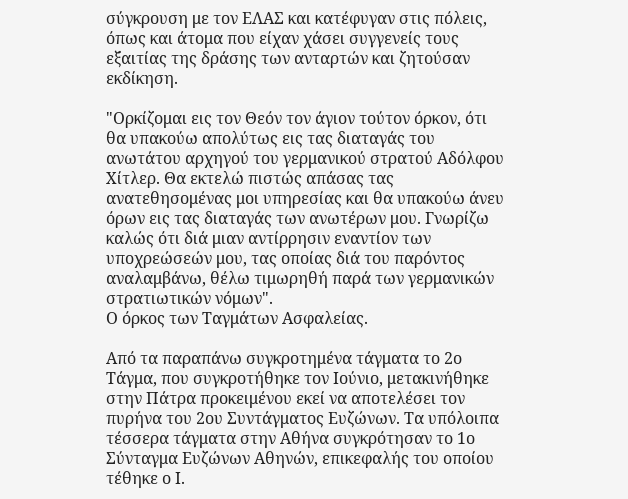σύγκρουση με τον ΕΛΑΣ και κατέφυγαν στις πόλεις, όπως και άτομα που είχαν χάσει συγγενείς τους εξαιτίας της δράσης των ανταρτών και ζητούσαν εκδίκηση.

"Ορκίζομαι εις τον Θεόν τον άγιον τούτον όρκον, ότι θα υπακούω απολύτως εις τας διαταγάς του ανωτάτου αρχηγού του γερμανικού στρατού Αδόλφου Χίτλερ. Θα εκτελώ πιστώς απάσας τας ανατεθησομένας μοι υπηρεσίας και θα υπακούω άνευ όρων εις τας διαταγάς των ανωτέρων μου. Γνωρίζω καλώς ότι διά μιαν αντίρρησιν εναντίον των υποχρεώσεών μου, τας οποίας διά του παρόντος αναλαμβάνω, θέλω τιμωρηθή παρά των γερμανικών στρατιωτικών νόμων".
Ο όρκος των Ταγμάτων Ασφαλείας.

Από τα παραπάνω συγκροτημένα τάγματα το 2ο Τάγμα, που συγκροτήθηκε τον Ιούνιο, μετακινήθηκε στην Πάτρα προκειμένου εκεί να αποτελέσει τον πυρήνα του 2ου Συντάγματος Ευζώνων. Τα υπόλοιπα τέσσερα τάγματα στην Αθήνα συγκρότησαν το 1ο Σύνταγμα Ευζώνων Αθηνών, επικεφαλής του οποίου τέθηκε ο Ι.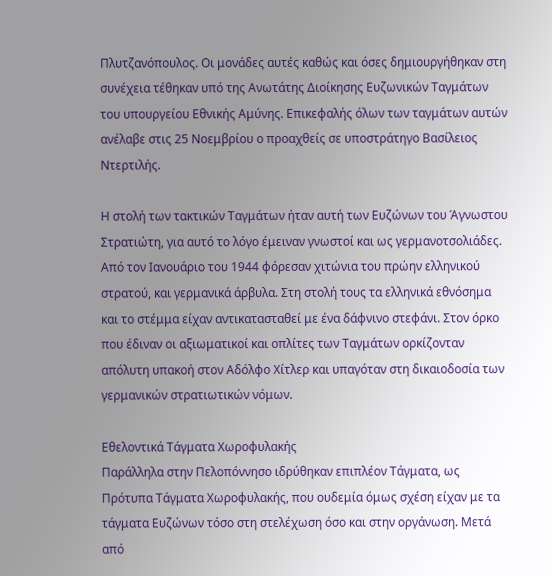Πλυτζανόπουλος. Οι μονάδες αυτές καθώς και όσες δημιουργήθηκαν στη συνέχεια τέθηκαν υπό της Ανωτάτης Διοίκησης Ευζωνικών Ταγμάτων του υπουργείου Εθνικής Αμύνης. Επικεφαλής όλων των ταγμάτων αυτών ανέλαβε στις 25 Νοεμβρίου ο προαχθείς σε υποστράτηγο Βασίλειος Ντερτιλής.

Η στολή των τακτικών Ταγμάτων ήταν αυτή των Ευζώνων του Άγνωστου Στρατιώτη, για αυτό το λόγο έμειναν γνωστοί και ως γερμανοτσολιάδες. Από τον Ιανουάριο του 1944 φόρεσαν χιτώνια του πρώην ελληνικού στρατού, και γερμανικά άρβυλα. Στη στολή τους τα ελληνικά εθνόσημα και το στέμμα είχαν αντικατασταθεί με ένα δάφνινο στεφάνι. Στον όρκο που έδιναν οι αξιωματικοί και οπλίτες των Ταγμάτων ορκίζονταν απόλυτη υπακοή στον Αδόλφο Χίτλερ και υπαγόταν στη δικαιοδοσία των γερμανικών στρατιωτικών νόμων.

Εθελοντικά Τάγματα Χωροφυλακής
Παράλληλα στην Πελοπόννησο ιδρύθηκαν επιπλέον Τάγματα, ως Πρότυπα Τάγματα Χωροφυλακής, που ουδεμία όμως σχέση είχαν με τα τάγματα Ευζώνων τόσο στη στελέχωση όσο και στην οργάνωση. Μετά από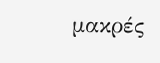μακρές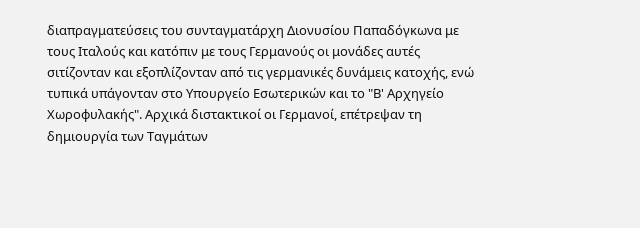διαπραγματεύσεις του συνταγματάρχη Διονυσίου Παπαδόγκωνα με τους Ιταλούς και κατόπιν με τους Γερμανούς οι μονάδες αυτές σιτίζονταν και εξοπλίζονταν από τις γερμανικές δυνάμεις κατοχής, ενώ τυπικά υπάγονταν στο Υπουργείο Εσωτερικών και το "Β' Αρχηγείο Χωροφυλακής". Αρχικά διστακτικοί οι Γερμανοί, επέτρεψαν τη δημιουργία των Ταγμάτων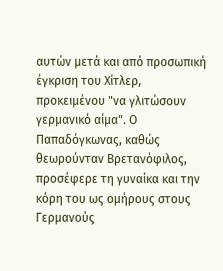αυτών μετά και από προσωπική έγκριση του Χίτλερ, προκειμένου "να γλιτώσουν γερμανικό αίμα". Ο Παπαδόγκωνας, καθώς θεωρούνταν Βρετανόφιλος, προσέφερε τη γυναίκα και την κόρη του ως ομήρους στους Γερμανούς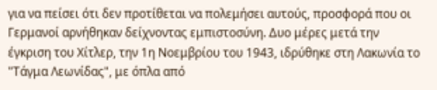για να πείσει ότι δεν προτίθεται να πολεμήσει αυτούς, προσφορά που οι Γερμανοί αρνήθηκαν δείχνοντας εμπιστοσύνη. Δυο μέρες μετά την έγκριση του Χίτλερ, την 1η Νοεμβρίου του 1943, ιδρύθηκε στη Λακωνία το "Τάγμα Λεωνίδας", με όπλα από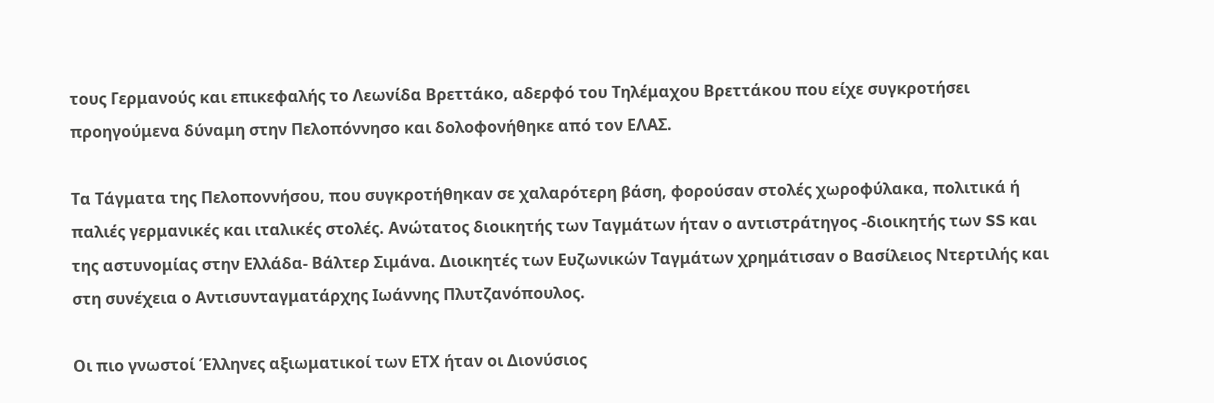τους Γερμανούς και επικεφαλής το Λεωνίδα Βρεττάκο, αδερφό του Τηλέμαχου Βρεττάκου που είχε συγκροτήσει προηγούμενα δύναμη στην Πελοπόννησο και δολοφονήθηκε από τον ΕΛΑΣ.

Τα Τάγματα της Πελοποννήσου, που συγκροτήθηκαν σε χαλαρότερη βάση, φορούσαν στολές χωροφύλακα, πολιτικά ή παλιές γερμανικές και ιταλικές στολές. Ανώτατος διοικητής των Ταγμάτων ήταν ο αντιστράτηγος -διοικητής των SS και της αστυνομίας στην Ελλάδα- Βάλτερ Σιμάνα. Διοικητές των Ευζωνικών Ταγμάτων χρημάτισαν ο Βασίλειος Ντερτιλής και στη συνέχεια ο Αντισυνταγματάρχης Ιωάννης Πλυτζανόπουλος.

Οι πιο γνωστοί Έλληνες αξιωματικοί των ΕΤΧ ήταν οι Διονύσιος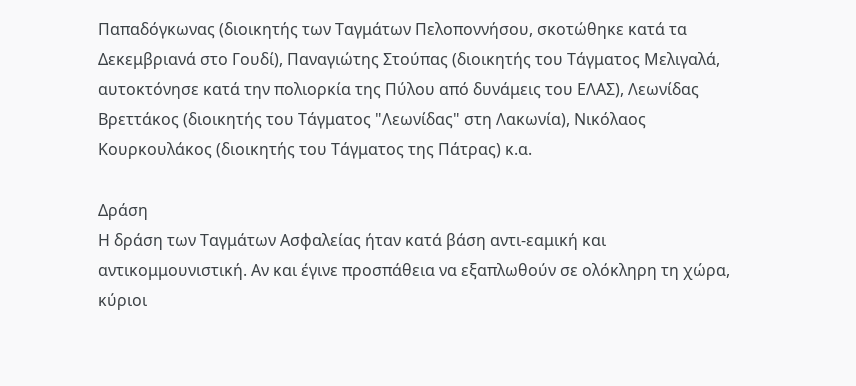Παπαδόγκωνας (διοικητής των Ταγμάτων Πελοποννήσου, σκοτώθηκε κατά τα Δεκεμβριανά στο Γουδί), Παναγιώτης Στούπας (διοικητής του Τάγματος Μελιγαλά, αυτοκτόνησε κατά την πολιορκία της Πύλου από δυνάμεις του ΕΛΑΣ), Λεωνίδας Βρεττάκος (διοικητής του Τάγματος "Λεωνίδας" στη Λακωνία), Νικόλαος Κουρκουλάκος (διοικητής του Τάγματος της Πάτρας) κ.α.

Δράση
Η δράση των Ταγμάτων Ασφαλείας ήταν κατά βάση αντι-εαμική και αντικομμουνιστική. Αν και έγινε προσπάθεια να εξαπλωθούν σε ολόκληρη τη χώρα, κύριοι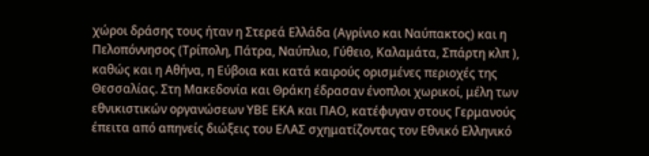χώροι δράσης τους ήταν η Στερεά Ελλάδα (Αγρίνιο και Ναύπακτος) και η Πελοπόννησος (Τρίπολη, Πάτρα, Ναύπλιο, Γύθειο, Καλαμάτα, Σπάρτη κλπ ), καθώς και η Αθήνα, η Εύβοια και κατά καιρούς ορισμένες περιοχές της Θεσσαλίας. Στη Μακεδονία και Θράκη έδρασαν ένοπλοι χωρικοί, μέλη των εθνικιστικών οργανώσεων ΥΒΕ ΕΚΑ και ΠΑΟ, κατέφυγαν στους Γερμανούς έπειτα από απηνείς διώξεις του ΕΛΑΣ σχηματίζοντας τον Εθνικό Ελληνικό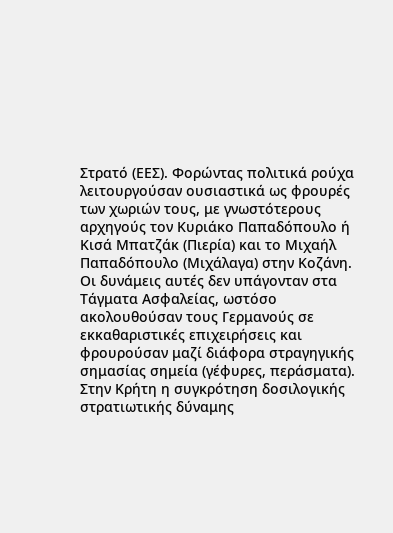Στρατό (ΕΕΣ). Φορώντας πολιτικά ρούχα λειτουργούσαν ουσιαστικά ως φρουρές των χωριών τους, με γνωστότερους αρχηγούς τον Κυριάκο Παπαδόπουλο ή Κισά Μπατζάκ (Πιερία) και το Μιχαήλ Παπαδόπουλο (Μιχάλαγα) στην Κοζάνη. Οι δυνάμεις αυτές δεν υπάγονταν στα Τάγματα Ασφαλείας, ωστόσο ακολουθούσαν τους Γερμανούς σε εκκαθαριστικές επιχειρήσεις και φρουρούσαν μαζί διάφορα στραγηγικής σημασίας σημεία (γέφυρες, περάσματα). Στην Κρήτη η συγκρότηση δοσιλογικής στρατιωτικής δύναμης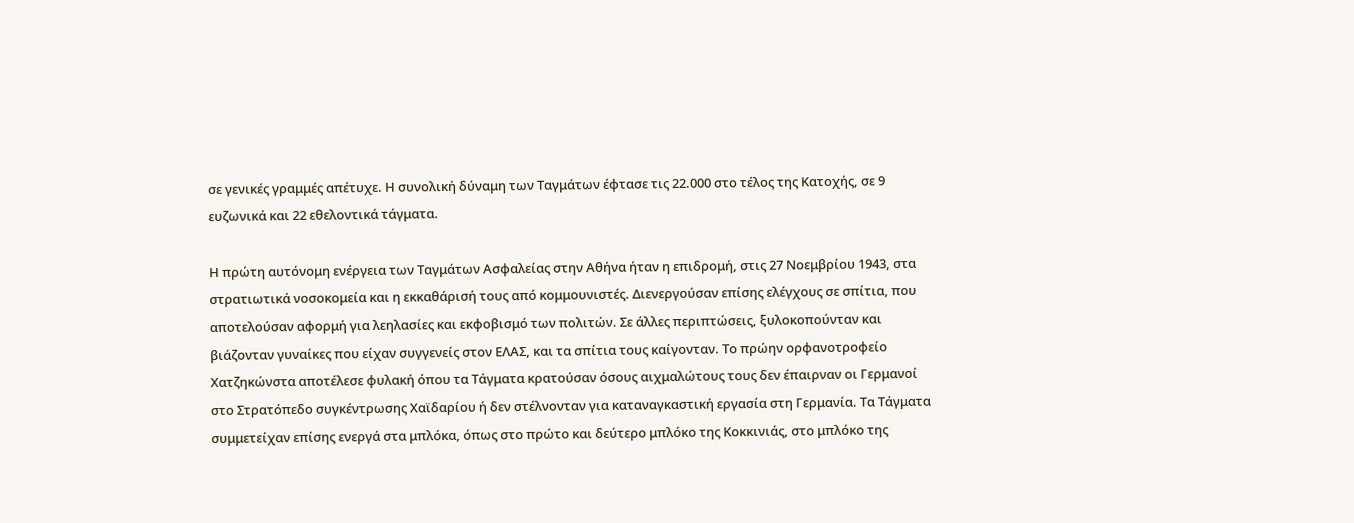σε γενικές γραμμές απέτυχε. Η συνολική δύναμη των Ταγμάτων έφτασε τις 22.000 στο τέλος της Κατοχής, σε 9 ευζωνικά και 22 εθελοντικά τάγματα.

Η πρώτη αυτόνομη ενέργεια των Ταγμάτων Ασφαλείας στην Αθήνα ήταν η επιδρομή, στις 27 Νοεμβρίου 1943, στα στρατιωτικά νοσοκομεία και η εκκαθάρισή τους από κομμουνιστές. Διενεργούσαν επίσης ελέγχους σε σπίτια, που αποτελούσαν αφορμή για λεηλασίες και εκφοβισμό των πολιτών. Σε άλλες περιπτώσεις, ξυλοκοπούνταν και βιάζονταν γυναίκες που είχαν συγγενείς στον ΕΛΑΣ, και τα σπίτια τους καίγονταν. Το πρώην ορφανοτροφείο Χατζηκώνστα αποτέλεσε φυλακή όπου τα Τάγματα κρατούσαν όσους αιχμαλώτους τους δεν έπαιρναν οι Γερμανοί στο Στρατόπεδο συγκέντρωσης Χαϊδαρίου ή δεν στέλνονταν για καταναγκαστική εργασία στη Γερμανία. Τα Τάγματα συμμετείχαν επίσης ενεργά στα μπλόκα, όπως στο πρώτο και δεύτερο μπλόκο της Κοκκινιάς, στο μπλόκο της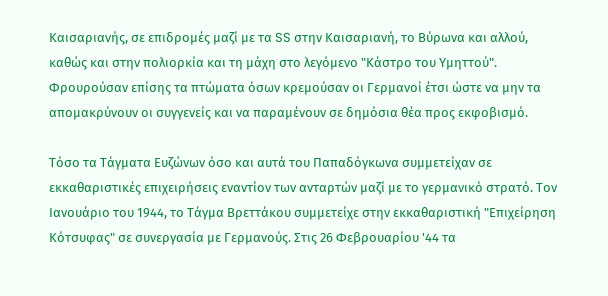Καισαριανής, σε επιδρομές μαζί με τα SS στην Καισαριανή, το Βύρωνα και αλλού, καθώς και στην πολιορκία και τη μάχη στο λεγόμενο "Κάστρο του Υμηττού". Φρουρούσαν επίσης τα πτώματα όσων κρεμούσαν οι Γερμανοί έτσι ώστε να μην τα απομακρύνουν οι συγγενείς και να παραμένουν σε δημόσια θέα προς εκφοβισμό.

Τόσο τα Τάγματα Ευζώνων όσο και αυτά του Παπαδόγκωνα συμμετείχαν σε εκκαθαριστικές επιχειρήσεις εναντίον των ανταρτών μαζί με το γερμανικό στρατό. Τον Ιανουάριο του 1944, το Τάγμα Βρεττάκου συμμετείχε στην εκκαθαριστική "Επιχείρηση Κότσυφας" σε συνεργασία με Γερμανούς. Στις 26 Φεβρουαρίου '44 τα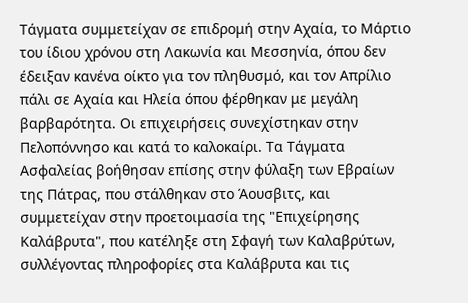Τάγματα συμμετείχαν σε επιδρομή στην Αχαία, το Μάρτιο του ίδιου χρόνου στη Λακωνία και Μεσσηνία, όπου δεν έδειξαν κανένα οίκτο για τον πληθυσμό, και τον Απρίλιο πάλι σε Αχαία και Ηλεία όπου φέρθηκαν με μεγάλη βαρβαρότητα. Οι επιχειρήσεις συνεχίστηκαν στην Πελοπόννησο και κατά το καλοκαίρι. Τα Τάγματα Ασφαλείας βοήθησαν επίσης στην φύλαξη των Εβραίων της Πάτρας, που στάλθηκαν στο Άουσβιτς, και συμμετείχαν στην προετοιμασία της "Επιχείρησης Καλάβρυτα", που κατέληξε στη Σφαγή των Καλαβρύτων, συλλέγοντας πληροφορίες στα Καλάβρυτα και τις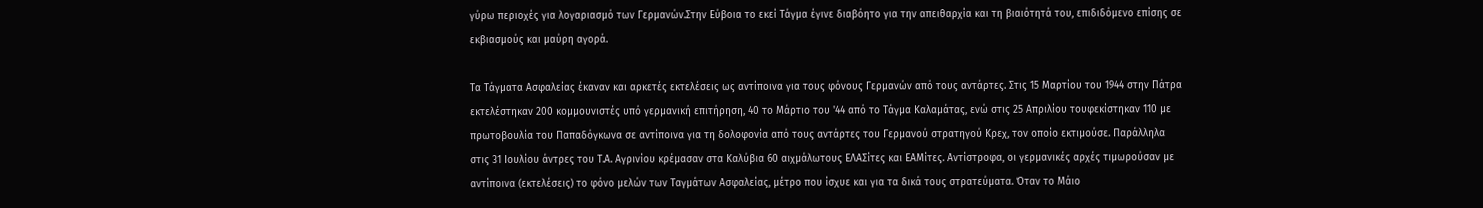γύρω περιοχές για λογαριασμό των Γερμανών.Στην Εύβοια το εκεί Τάγμα έγινε διαβόητο για την απειθαρχία και τη βιαιότητά του, επιδιδόμενο επίσης σε εκβιασμούς και μαύρη αγορά.

Τα Τάγματα Ασφαλείας έκαναν και αρκετές εκτελέσεις ως αντίποινα για τους φόνους Γερμανών από τους αντάρτες. Στις 15 Μαρτίου του 1944 στην Πάτρα εκτελέστηκαν 200 κομμουνιστές υπό γερμανική επιτήρηση, 40 το Μάρτιο του '44 από το Τάγμα Καλαμάτας, ενώ στις 25 Απριλίου τουφεκίστηκαν 110 με πρωτοβουλία του Παπαδόγκωνα σε αντίποινα για τη δολοφονία από τους αντάρτες του Γερμανού στρατηγού Κρεχ, τον οποίο εκτιμούσε. Παράλληλα στις 31 Ιουλίου άντρες του Τ.Α. Αγρινίου κρέμασαν στα Καλύβια 60 αιχμάλωτους ΕΛΑΣίτες και ΕΑΜίτες. Αντίστροφα, οι γερμανικές αρχές τιμωρούσαν με αντίποινα (εκτελέσεις) το φόνο μελών των Ταγμάτων Ασφαλείας, μέτρο που ίσχυε και για τα δικά τους στρατεύματα. Όταν το Μάιο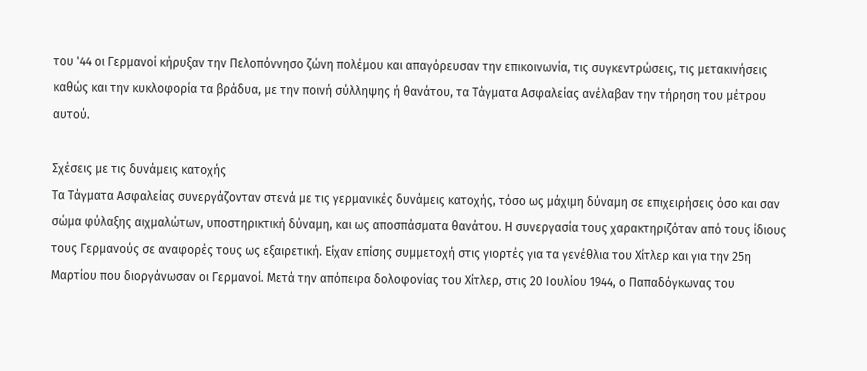του '44 οι Γερμανοί κήρυξαν την Πελοπόννησο ζώνη πολέμου και απαγόρευσαν την επικοινωνία, τις συγκεντρώσεις, τις μετακινήσεις καθώς και την κυκλοφορία τα βράδυα, με την ποινή σύλληψης ή θανάτου, τα Τάγματα Ασφαλείας ανέλαβαν την τήρηση του μέτρου αυτού.

Σχέσεις με τις δυνάμεις κατοχής
Τα Τάγματα Ασφαλείας συνεργάζονταν στενά με τις γερμανικές δυνάμεις κατοχής, τόσο ως μάχιμη δύναμη σε επιχειρήσεις όσο και σαν σώμα φύλαξης αιχμαλώτων, υποστηρικτική δύναμη, και ως αποσπάσματα θανάτου. Η συνεργασία τους χαρακτηριζόταν από τους ίδιους τους Γερμανούς σε αναφορές τους ως εξαιρετική. Είχαν επίσης συμμετοχή στις γιορτές για τα γενέθλια του Χίτλερ και για την 25η Μαρτίου που διοργάνωσαν οι Γερμανοί. Μετά την απόπειρα δολοφονίας του Χίτλερ, στις 20 Ιουλίου 1944, ο Παπαδόγκωνας του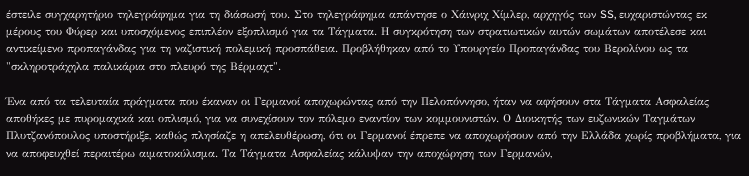έστειλε συγχαρητήριο τηλεγράφημα για τη διάσωσή του. Στο τηλεγράφημα απάντησε ο Χάινριχ Χίμλερ, αρχηγός των SS, ευχαριστώντας εκ μέρους του Φύρερ και υποσχόμενος επιπλέον εξοπλισμό για τα Τάγματα. Η συγκρότηση των στρατιωτικών αυτών σωμάτων αποτέλεσε και αντικείμενο προπαγάνδας για τη ναζιστική πολεμική προσπάθεια. Προβλήθηκαν από το Υπουργείο Προπαγάνδας του Βερολίνου ως τα "σκληροτράχηλα παλικάρια στο πλευρό της Βέρμαχτ".

Ένα από τα τελευταία πράγματα που έκαναν οι Γερμανοί αποχωρώντας από την Πελοπόννησο, ήταν να αφήσουν στα Τάγματα Ασφαλείας αποθήκες με πυρομαχικά και οπλισμό, για να συνεχίσουν τον πόλεμο εναντίον των κομμουνιστών. Ο Διοικητής των ευζωνικών Ταγμάτων Πλυτζανόπουλος υποστήριξε, καθώς πλησίαζε η απελευθέρωση, ότι οι Γερμανοί έπρεπε να αποχωρήσουν από την Ελλάδα χωρίς προβλήματα, για να αποφευχθεί περαιτέρω αιματοκύλισμα. Τα Τάγματα Ασφαλείας κάλυψαν την αποχώρηση των Γερμανών,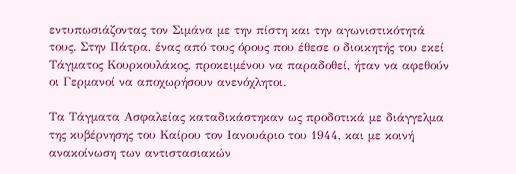εντυπωσιάζοντας τον Σιμάνα με την πίστη και την αγωνιστικότητά τους. Στην Πάτρα, ένας από τους όρους που έθεσε ο διοικητής του εκεί Τάγματος Κουρκουλάκος, προκειμένου να παραδοθεί, ήταν να αφεθούν οι Γερμανοί να αποχωρήσουν ανενόχλητοι.

Τα Τάγματα Ασφαλείας καταδικάστηκαν ως προδοτικά με διάγγελμα της κυβέρνησης του Καίρου τον Ιανουάριο του 1944, και με κοινή ανακοίνωση των αντιστασιακών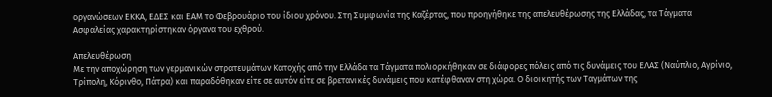οργανώσεων ΕΚΚΑ, ΕΔΕΣ και ΕΑΜ το Φεβρουάριο του ίδιου χρόνου. Στη Συμφωνία της Καζέρτας, που προηγήθηκε της απελευθέρωσης της Ελλάδας, τα Τάγματα Ασφαλείας χαρακτηρίστηκαν όργανα του εχθρού.

Απελευθέρωση
Με την αποχώρηση των γερμανικών στρατευμάτων Κατοχής από την Ελλάδα τα Τάγματα πολιορκήθηκαν σε διάφορες πόλεις από τις δυνάμεις του ΕΛΑΣ (Ναύπλιο, Αγρίνιο, Τρίπολη, Κόρινθο, Πάτρα) και παραδόθηκαν είτε σε αυτόν είτε σε βρετανικές δυνάμεις που κατέφθαναν στη χώρα. Ο διοικητής των Ταγμάτων της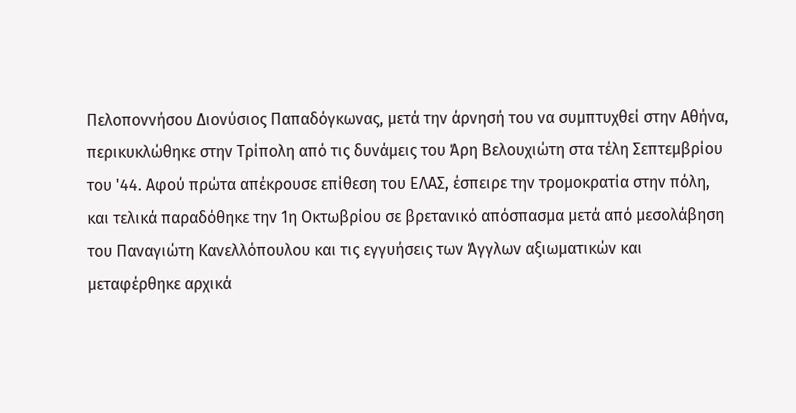Πελοποννήσου Διονύσιος Παπαδόγκωνας, μετά την άρνησή του να συμπτυχθεί στην Αθήνα, περικυκλώθηκε στην Τρίπολη από τις δυνάμεις του Άρη Βελουχιώτη στα τέλη Σεπτεμβρίου του '44. Αφού πρώτα απέκρουσε επίθεση του ΕΛΑΣ, έσπειρε την τρομοκρατία στην πόλη, και τελικά παραδόθηκε την 1η Οκτωβρίου σε βρετανικό απόσπασμα μετά από μεσολάβηση του Παναγιώτη Κανελλόπουλου και τις εγγυήσεις των Άγγλων αξιωματικών και μεταφέρθηκε αρχικά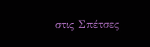στις Σπέτσες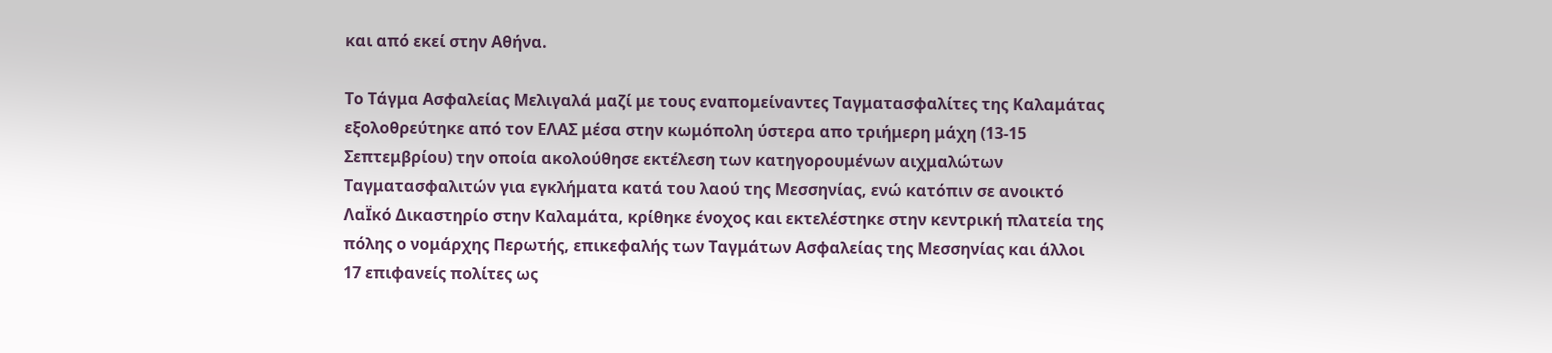και από εκεί στην Αθήνα.

Το Τάγμα Ασφαλείας Μελιγαλά μαζί με τους εναπομείναντες Ταγματασφαλίτες της Καλαμάτας εξολοθρεύτηκε από τον ΕΛΑΣ μέσα στην κωμόπολη ύστερα απο τριήμερη μάχη (13-15 Σεπτεμβρίου) την οποία ακολούθησε εκτέλεση των κατηγορουμένων αιχμαλώτων Ταγματασφαλιτών για εγκλήματα κατά του λαού της Μεσσηνίας, ενώ κατόπιν σε ανοικτό ΛαΪκό Δικαστηρίο στην Καλαμάτα, κρίθηκε ένοχος και εκτελέστηκε στην κεντρική πλατεία της πόλης ο νομάρχης Περωτής, επικεφαλής των Ταγμάτων Ασφαλείας της Μεσσηνίας και άλλοι 17 επιφανείς πολίτες ως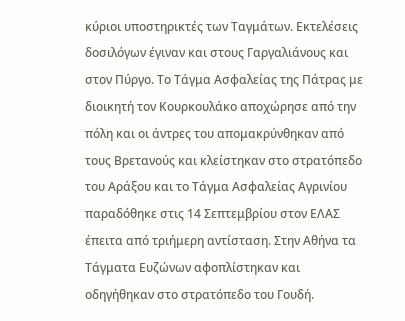κύριοι υποστηρικτές των Ταγμάτων. Εκτελέσεις δοσιλόγων έγιναν και στους Γαργαλιάνους και στον Πύργο. Το Τάγμα Ασφαλείας της Πάτρας με διοικητή τον Κουρκουλάκο αποχώρησε από την πόλη και οι άντρες του απομακρύνθηκαν από τους Βρετανούς και κλείστηκαν στο στρατόπεδο του Αράξου και το Τάγμα Ασφαλείας Αγρινίου παραδόθηκε στις 14 Σεπτεμβρίου στον ΕΛΑΣ έπειτα από τριήμερη αντίσταση. Στην Αθήνα τα Τάγματα Ευζώνων αφοπλίστηκαν και οδηγήθηκαν στο στρατόπεδο του Γουδή.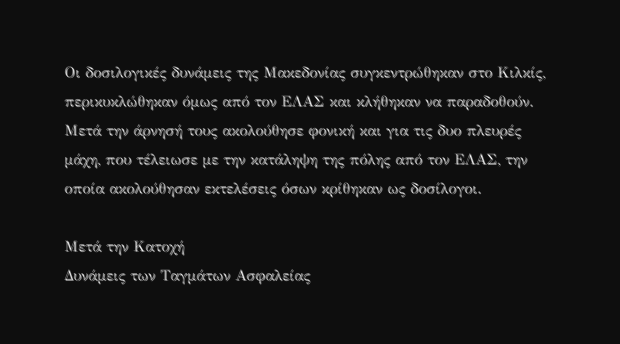Οι δοσιλογικές δυνάμεις της Μακεδονίας συγκεντρώθηκαν στο Κιλκίς, περικυκλώθηκαν όμως από τον ΕΛΑΣ και κλήθηκαν να παραδοθούν. Μετά την άρνησή τους ακολούθησε φονική και για τις δυο πλευρές μάχη, που τέλειωσε με την κατάληψη της πόλης από τον ΕΛΑΣ, την οποία ακολούθησαν εκτελέσεις όσων κρίθηκαν ως δοσίλογοι.

Μετά την Κατοχή
Δυνάμεις των Ταγμάτων Ασφαλείας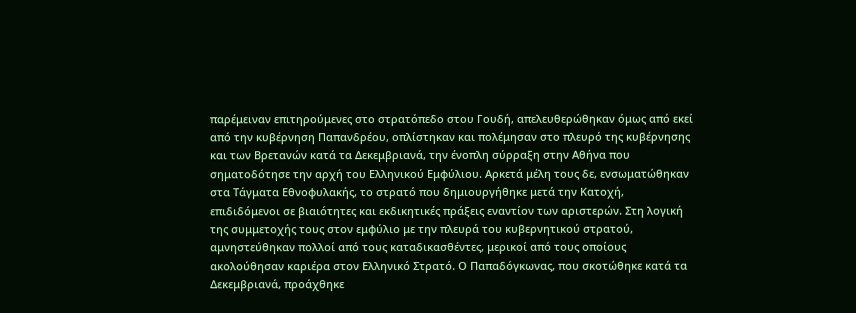παρέμειναν επιτηρούμενες στο στρατόπεδο στου Γουδή, απελευθερώθηκαν όμως από εκεί από την κυβέρνηση Παπανδρέου, οπλίστηκαν και πολέμησαν στο πλευρό της κυβέρνησης και των Βρετανών κατά τα Δεκεμβριανά, την ένοπλη σύρραξη στην Αθήνα που σηματοδότησε την αρχή του Ελληνικού Εμφύλιου. Αρκετά μέλη τους δε, ενσωματώθηκαν στα Τάγματα Εθνοφυλακής, το στρατό που δημιουργήθηκε μετά την Κατοχή, επιδιδόμενοι σε βιαιότητες και εκδικητικές πράξεις εναντίον των αριστερών. Στη λογική της συμμετοχής τους στον εμφύλιο με την πλευρά του κυβερνητικού στρατού, αμνηστεύθηκαν πολλοί από τους καταδικασθέντες, μερικοί από τους οποίους ακολούθησαν καριέρα στον Ελληνικό Στρατό. Ο Παπαδόγκωνας, που σκοτώθηκε κατά τα Δεκεμβριανά, προάχθηκε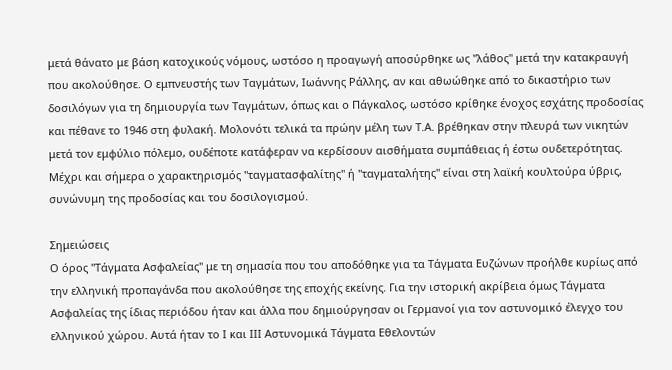μετά θάνατο με βάση κατοχικούς νόμους, ωστόσο η προαγωγή αποσύρθηκε ως "λάθος" μετά την κατακραυγή που ακολούθησε. Ο εμπνευστής των Ταγμάτων, Ιωάννης Ράλλης, αν και αθωώθηκε από το δικαστήριο των δοσιλόγων για τη δημιουργία των Ταγμάτων, όπως και ο Πάγκαλος, ωστόσο κρίθηκε ένοχος εσχάτης προδοσίας και πέθανε το 1946 στη φυλακή. Μολονότι τελικά τα πρώην μέλη των Τ.Α. βρέθηκαν στην πλευρά των νικητών μετά τον εμφύλιο πόλεμο, ουδέποτε κατάφεραν να κερδίσουν αισθήματα συμπάθειας ή έστω ουδετερότητας. Μέχρι και σήμερα ο χαρακτηρισμός "ταγματασφαλίτης" ή "ταγματαλήτης" είναι στη λαϊκή κουλτούρα ύβρις, συνώνυμη της προδοσίας και του δοσιλογισμού.

Σημειώσεις
Ο όρος "Τάγματα Ασφαλείας" με τη σημασία που του αποδόθηκε για τα Τάγματα Ευζώνων προήλθε κυρίως από την ελληνική προπαγάνδα που ακολούθησε της εποχής εκείνης. Για την ιστορική ακρίβεια όμως Τάγματα Ασφαλείας της ίδιας περιόδου ήταν και άλλα που δημιούργησαν οι Γερμανοί για τον αστυνομικό έλεγχο του ελληνικού χώρου. Αυτά ήταν το Ι και ΙΙΙ Αστυνομικά Τάγματα Εθελοντών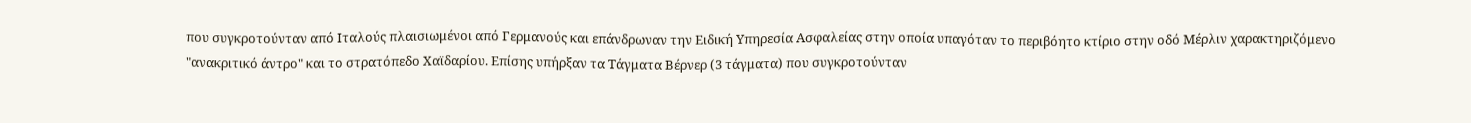που συγκροτούνταν από Ιταλούς πλαισιωμένοι από Γερμανούς και επάνδρωναν την Ειδική Υπηρεσία Ασφαλείας στην οποία υπαγόταν το περιβόητο κτίριο στην οδό Μέρλιν χαρακτηριζόμενο "ανακριτικό άντρο" και το στρατόπεδο Χαϊδαρίου. Επίσης υπήρξαν τα Τάγματα Βέρνερ (3 τάγματα) που συγκροτούνταν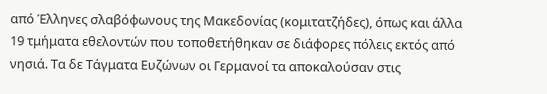από Έλληνες σλαβόφωνους της Μακεδονίας (κομιτατζήδες), όπως και άλλα 19 τμήματα εθελοντών που τοποθετήθηκαν σε διάφορες πόλεις εκτός από νησιά. Τα δε Τάγματα Ευζώνων οι Γερμανοί τα αποκαλούσαν στις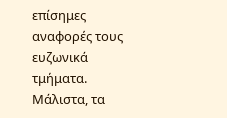επίσημες αναφορές τους ευζωνικά τμήματα. Μάλιστα, τα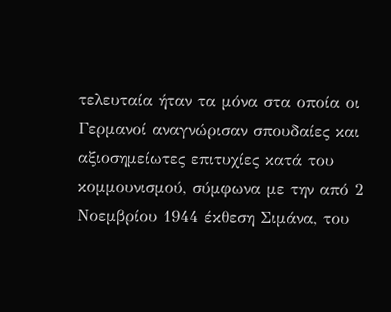τελευταία ήταν τα μόνα στα οποία οι Γερμανοί αναγνώρισαν σπουδαίες και αξιοσημείωτες επιτυχίες κατά του κομμουνισμού, σύμφωνα με την από 2 Νοεμβρίου 1944 έκθεση Σιμάνα, του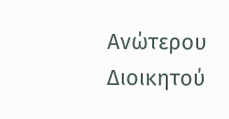Ανώτερου Διοικητού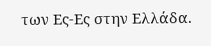των Ες-Ες στην Ελλάδα.